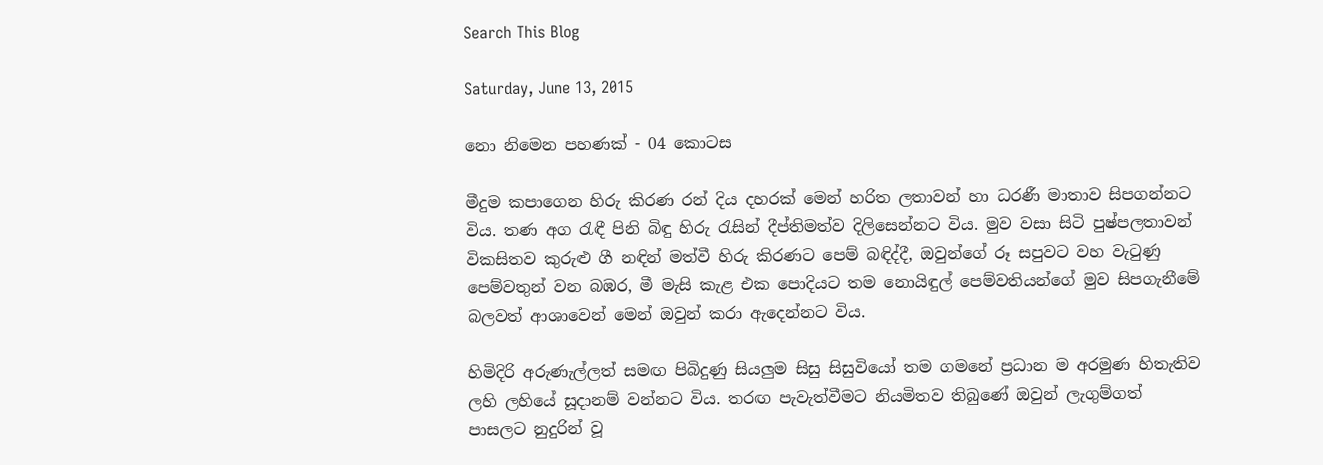Search This Blog

Saturday, June 13, 2015

නො නිමෙන පහණක් - 04 කොටස

මීදුම කපාගෙන හිරු කිරණ රන් දිය දහරක් මෙන් හරිත ලතාවන් හා ධරණී මාතාව සිපගන්නට විය. තණ අග රැඳී පිනි බිඳු හිරු රැසින් දීප්තිමත්ව දිලිසෙන්නට විය. මුව වසා සිටි පුෂ්පලතාවන් විකසිතව කුරුළු ගී නඳින් මත්වී හිරු කිරණට පෙම් බඳිද්දී, ඔවුන්ගේ රූ සපුවට වහ වැටුණු පෙම්වතුන් වන බඹර, මී මැසි කැළ එක පොදියට තම නොයිඳුල් පෙම්වතියන්ගේ මුව සිපගැනීමේ බලවත් ආශාවෙන් මෙන් ඔවුන් කරා ඇදෙන්නට විය.

හිමිදිරි අරුණැල්ලත් සමඟ පිබිදුණු සියලුම සිසු සිසුවියෝ තම ගමනේ ප්‍රධාන ම අරමුණ හිතැතිව ලහි ලහියේ සූදානම් වන්නට විය. තරඟ පැවැත්වීමට නියමිතව තිබුණේ ඔවුන් ලැගුම්ගත් පාසලට නුදුරින් වූ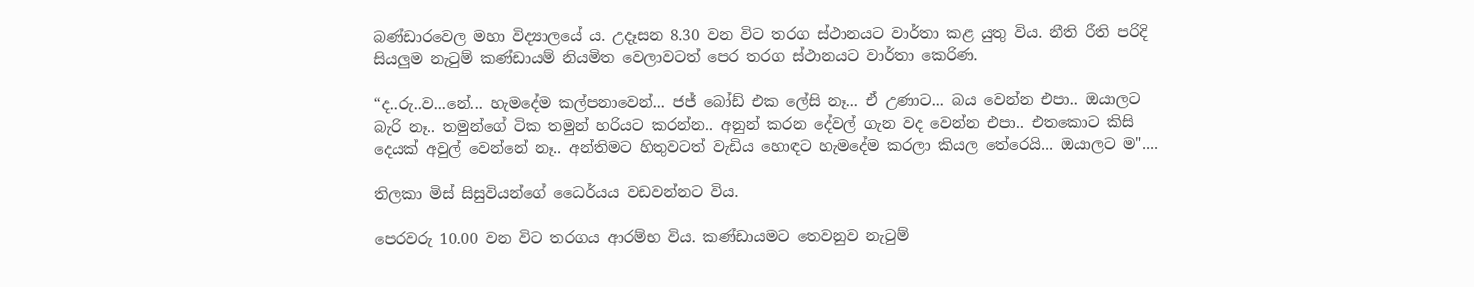බණ්ඩාරවෙල මහා විද්‍යාලයේ ය. උදෑසන 8.30 වන විට තරග ස්ථානයට වාර්තා කළ යුතු විය. නීති රීති පරිදි සියලුම නැටුම් කණ්ඩායම් නියමිත වෙලාවටත් පෙර තරග ස්ථානයට වාර්තා කෙරිණ.

“ද..රු..ව...නේ... හැමදේම කල්පනාවෙන්... ජජ් බෝඩ් එක ලේසි නෑ... ඒ උණාට... බය වෙන්න එපා.. ඔයාලට බැරි නෑ.. තමුන්ගේ ටික තමුන් හරියට කරන්න.. අනුන් කරන දේවල් ගැන වද වෙන්න එපා.. එතකොට කිසි දෙයක් අවුල් වෙන්නේ නෑ.. අන්තිමට හිතුවටත් වැඩිය හොඳට හැමදේම කරලා කියල තේරෙයි... ඔයාලට ම"....

තිලකා මිස් සිසුවියන්ගේ ධෛර්යය වඩවන්නට විය.

පෙරවරු 10.00 වන විට තරගය ආරම්භ විය. කණ්ඩායමට තෙවනුව නැටුම්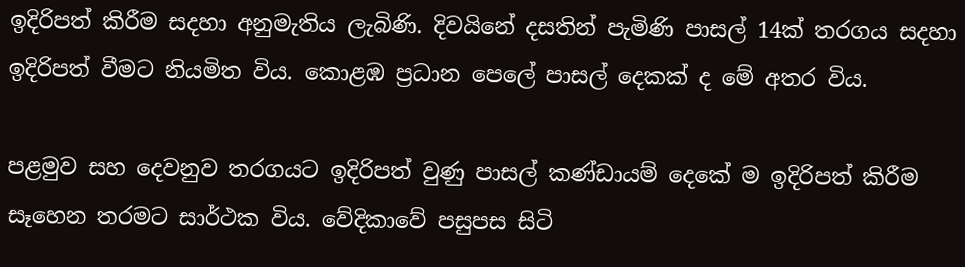ඉදිරිපත් කිරීම සදහා අනුමැතිය ලැබිණි. දිවයිනේ දසතින් පැමිණි පාසල් 14ක් තරගය සදහා ඉදිරිපත් වීමට නියමිත විය. කොළඹ ප්‍රධාන පෙලේ පාසල් දෙකක් ද මේ අතර විය.

පළමුව සහ දෙවනුව තරගයට ඉදිරිපත් වුණු පාසල් කණ්ඩායම් දෙකේ ම ඉදිරිපත් කිරීම සෑහෙන තරමට සාර්ථක විය. වේදිකාවේ පසුපස සිටි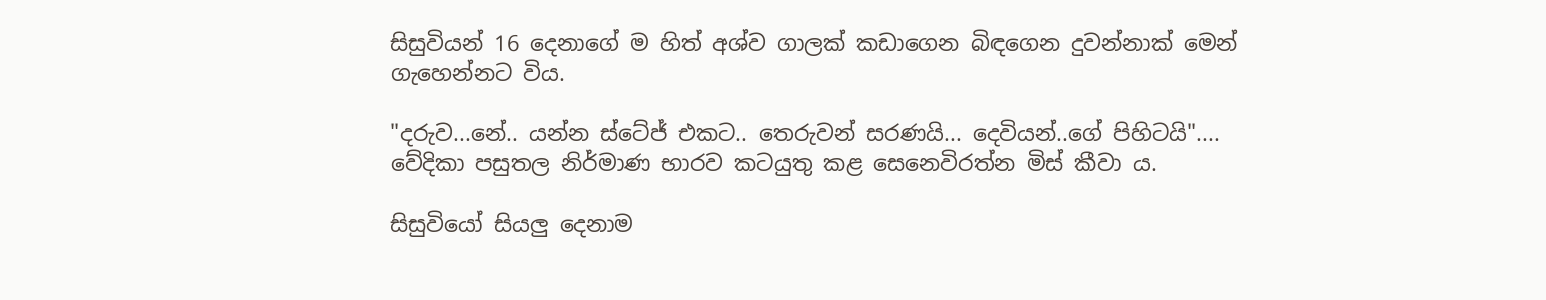සිසුවියන් 16 දෙනාගේ ම හිත් අශ්ව ගාලක් කඩාගෙන බිඳගෙන දුවන්නාක් මෙන් ගැහෙන්නට විය.

"දරුව...නේ.. යන්න ස්ටේජ් එකට.. තෙරුවන් සරණයි... දෙවියන්..ගේ පිහිටයි".... වේදිකා පසුතල නිර්මාණ භාරව කටයුතු කළ සෙනෙවිරත්න මිස් කීවා ය.

සිසුවියෝ සියලු දෙනාම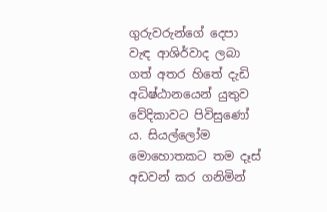ගුරුවරුන්ගේ දෙපා වැඳ ආශිර්වාද ලබා ගත් අතර හිතේ දැඩි අධිෂ්ඨානයෙන් යුතුව වේදිකාවට පිවිසුණෝ ය. සියල්ලෝම මොහොතකට තම දෑස් අඩවන් කර ගනිමින්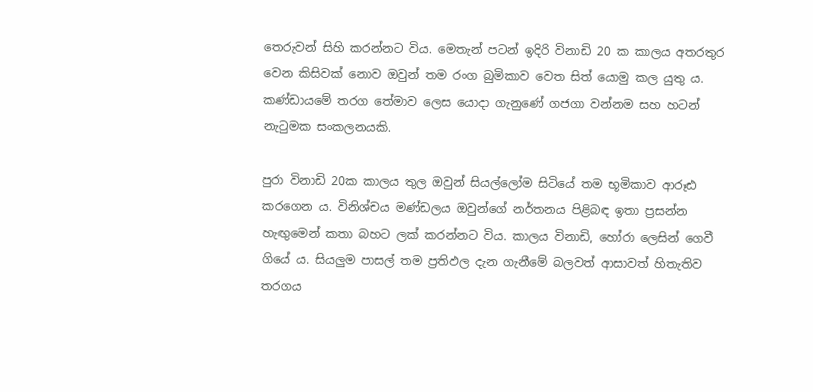තෙරුවන් සිහි කරන්නට විය. මෙතැන් පටන් ඉදිරි විනාඩි 20 ක කාලය අතරතුර වෙන කිසිවක් නොව ඔවුන් තම රංග බුමිකාව වෙත සිත් යොමු කල යුතු ය. කණ්ඩායමේ තරග තේමාව ලෙස යොදා ගැනුණේ ගජගා වන්නම සහ හටන් නැටුමක සංකලනයකි.

පුරා විනාඩි 20ක කාලය තුල ඔවුන් සියල්ලෝම සිටියේ තම භූමිකාව ආරූඪ කරගෙන ය. විනිශ්චය මණ්ඩලය ඔවුන්ගේ නර්තනය පිළිබඳ ඉතා ප්‍රසන්න හැඟුමෙන් කතා බහට ලක් කරන්නට විය. කාලය විනාඩි, හෝරා ලෙසින් ගෙවී ගියේ ය. සියලුම පාසල් තම ප්‍රතිඵල දැන ගැනීමේ බලවත් ආසාවත් හිතැතිව තරගය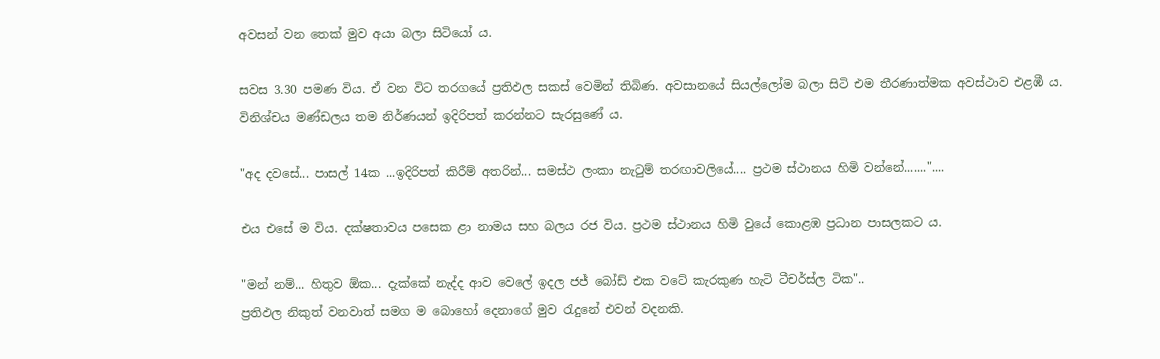අවසන් වන තෙක් මුව අයා බලා සිටියෝ ය.

සවස 3.30 පමණ විය. ඒ වන විට තරගයේ ප්‍රතිඵල සකස් වෙමින් තිබිණ. අවසානයේ සියල්ලෝම බලා සිටි එම තීරණාත්මක අවස්ථාව එළඹී ය. විනිශ්චය මණ්ඩලය තම නිර්ණයන් ඉදිරිපත් කරන්නට සැරසුණේ ය.

"අද දවසේ... පාසල් 14ක ...ඉදිරිපත් කිරීම් අතරින්... සමස්ථ ලංකා නැටුම් තරඟාවලියේ.... ප්‍රථම ස්ථානය හිමි වන්නේ......."....

එය එසේ ම විය. දක්ෂතාවය පසෙක ළා නාමය සහ බලය රජ විය. ප්‍රථම ස්ථානය හිමි වුයේ කොළඹ ප්‍රධාන පාසලකට ය.

"මන් නම්... හිතුව ඕක... දැක්කේ නැද්ද ආව වෙලේ ඉදල ජජ් බෝඩ් එක වටේ කැරකුණ හැටි ටීචර්ස්ල ටික"..
ප්‍රතිඵල නිකුත් වනවාත් සමග ම බොහෝ දෙනාගේ මුව රැදුනේ එවන් වදනකි.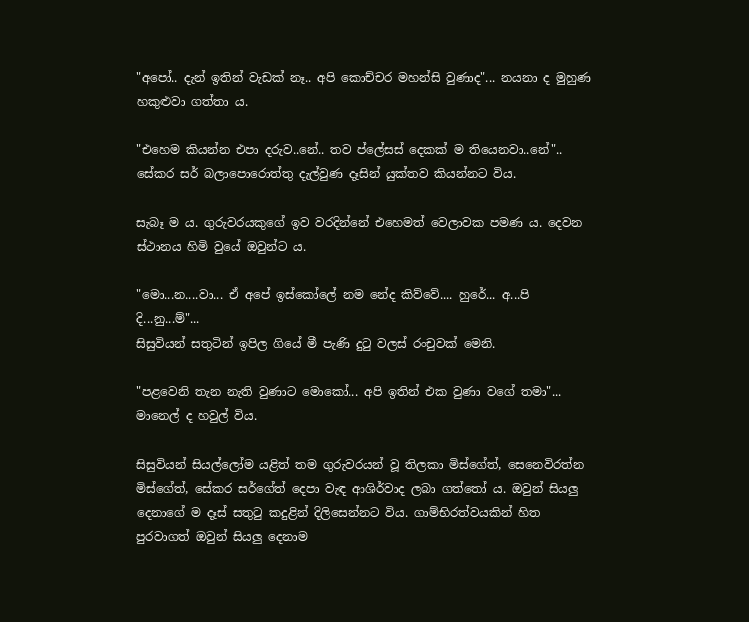"අපෝ.. දැන් ඉතින් වැඩක් නෑ.. අපි කොච්චර මහන්සි වුණාද"... නයනා ද මුහුණ හකුළුවා ගත්තා ය.

"එහෙම කියන්න එපා දරුව..නේ.. තව ප්ලේසස් දෙකක් ම තියෙනවා..නේ".. සේකර සර් බලාපොරොත්තු දැල්වුණ දෑසින් යුක්තව කියන්නට විය.

සැබෑ ම ය. ගුරුවරයකුගේ ඉව වරදින්නේ එහෙමත් වෙලාවක පමණ ය. දෙවන ස්ථානය හිමි වුයේ ඔවුන්ට ය.

"මො...න....වා... ඒ අපේ ඉස්කෝලේ නම නේද කිව්වේ.... හුරේ... අ...පි දි...නු...ම්"...
සිසුවියන් සතුටින් ඉපිල ගියේ මී පැණි දුටු වලස් රංචුවක් මෙනි.

"පළවෙනි තැන නැති වුණාට මොකෝ... අපි ඉතින් එක වුණා වගේ තමා"... මානෙල් ද හවුල් විය.

සිසුවියන් සියල්ලෝම යළිත් තම ගුරුවරයන් වූ තිලකා මිස්ගේත්, සෙනෙවිරත්න මිස්ගේත්, සේකර සර්ගේත් දෙපා වැඳ ආශිර්වාද ලබා ගත්තෝ ය. ඔවුන් සියලු දෙනාගේ ම දෑස් සතුටු කදුළින් දිලිසෙන්නට විය. ගාම්භිරත්වයකින් හිත පුරවාගත් ඔවුන් සියලු දෙනාම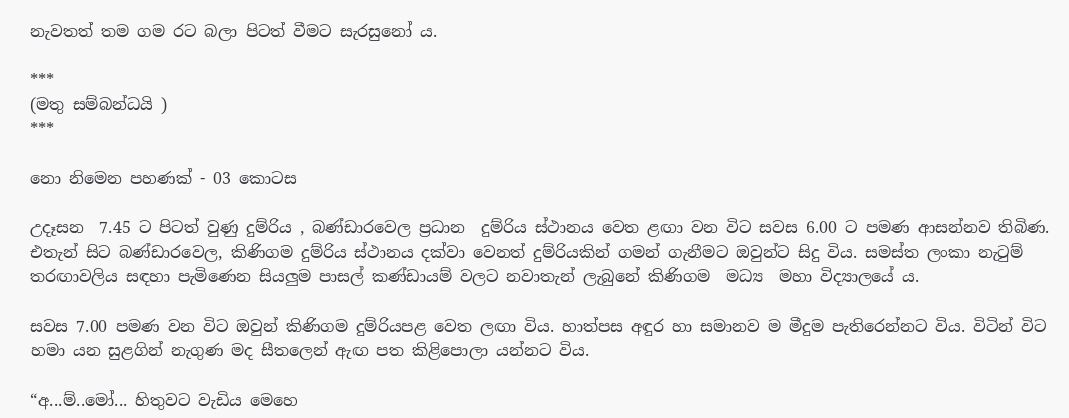නැවතත් තම ගම රට බලා පිටත් වීමට සැරසුනෝ ය.

***
(මතු සම්බන්ධයි )
***

නො නිමෙන පහණක් - 03 කොටස

උදෑසන  7.45 ට පිටත් වුණු දුම්රිය , බණ්ඩාරවෙල ප්‍රධාන  දුම්රිය ස්ථානය වෙත ළඟා වන විට සවස 6.00 ට පමණ ආසන්නව තිබිණ. එතැන් සිට බණ්ඩාරවෙල, කිණිගම දුම්රිය ස්ථානය දක්වා වෙනත් දුම්රියකින් ගමන් ගැනීමට ඔවුන්ට සිදු විය. සමස්ත ලංකා නැටුම් තරඟාවලිය සඳහා පැමිණෙන සියලුම පාසල් කණ්ඩායම් වලට නවාතැන් ලැබුනේ කිණිගම  මධ්‍ය  මහා විද්‍යාලයේ ය.

සවස 7.00 පමණ වන විට ඔවුන් කිණිගම දුම්රියපළ වෙත ලඟා විය. හාත්පස අඳුර හා සමානව ම මීදුම පැතිරෙන්නට විය. විටින් විට හමා යන සුළගින් නැගුණ මද සීතලෙන් ඇඟ පත කිළිපොලා යන්නට විය.

“අ...ම්..මෝ... හිතුවට වැඩිය මෙහෙ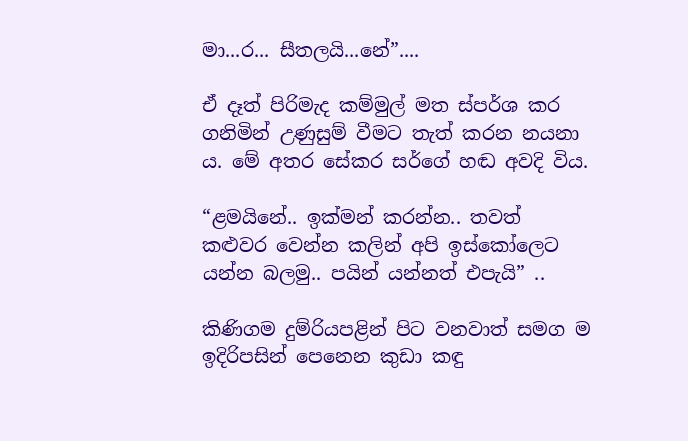මා...ර... සීතලයි...නේ”....

ඒ දෑත් පිරිමැද කම්මුල් මත ස්පර්ශ කර ගනිමින් උණුසුම් වීමට තැත් කරන නයනා ය. මේ අතර සේකර සර්ගේ හඬ අවදි විය.

“ළමයිනේ.. ඉක්මන් කරන්න.. තවත් කළුවර වෙන්න කලින් අපි ඉස්කෝලෙට යන්න බලමු.. පයින් යන්නත් එපැයි” ..

කිණිගම දුම්රියපළින් පිට වනවාත් සමග ම ඉදිරිපසින් පෙනෙන කුඩා කඳු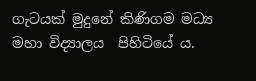ගැටයක් මුදුනේ කිණිගම මධ්‍ය  මහා විද්‍යාලය  පිහිටියේ ය.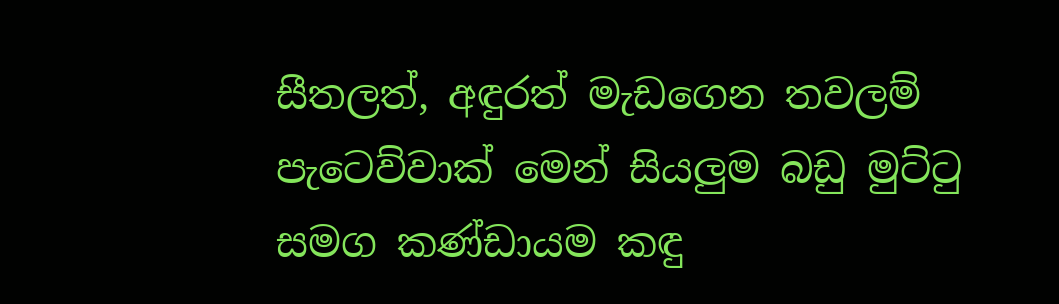සීතලත්, අඳුරත් මැඩගෙන තවලම් පැටෙව්වාක් මෙන් සියලුම බඩු මුට්ටු සමග කණ්ඩායම කඳු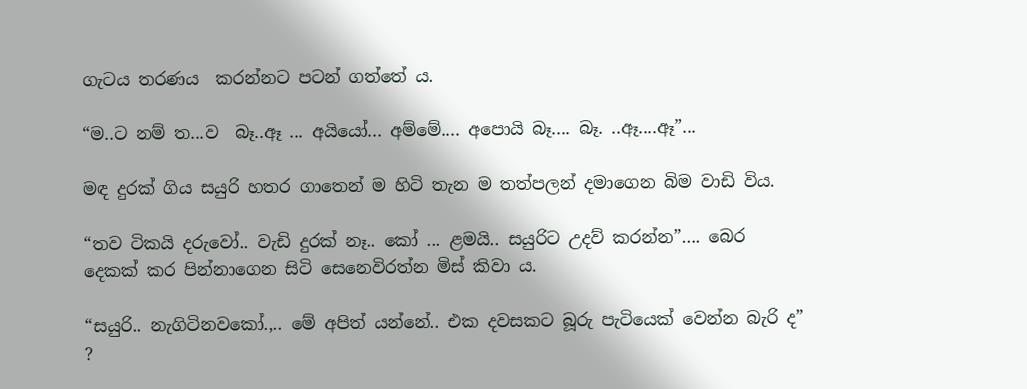ගැටය තරණය  කරන්නට පටන් ගත්තේ ය.

“ම..ට නම් ත...ව  බෑ..ඈ ... අයියෝ... අම්මේ.... අපොයි බෑ.... බෑ. ..ඈ....ඈ”...

මඳ දුරක් ගිය සයුරි හතර ගාතෙන් ම හිටි තැන ම තත්පලන් දමාගෙන බිම වාඩි විය.

“තව ටිකයි දරුවෝ.. වැඩි දුරක් නෑ.. කෝ ... ළමයි.. සයුරිට උදව් කරන්න”…. බෙර දෙකක් කර පින්නාගෙන සිටි සෙනෙවිරත්න මිස් කිවා ය.

“සයුරි.. නැගිටිනවකෝ.,.. මේ අපිත් යන්නේ.. එක දවසකට බූරු පැටියෙක් වෙන්න බැරි ද” ?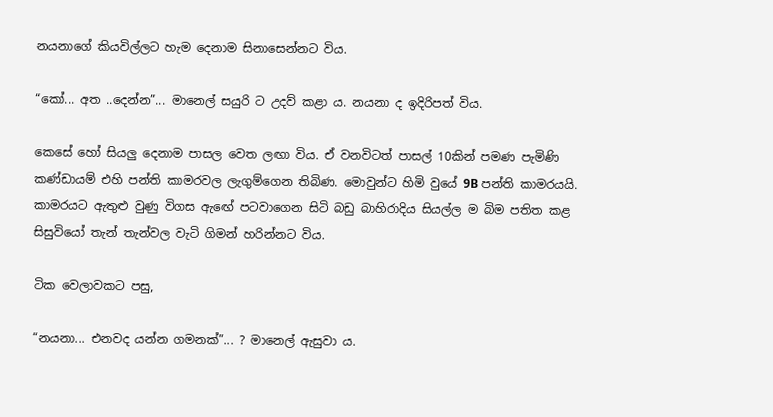නයනාගේ කියවිල්ලට හැම දෙනාම සිනාසෙන්නට විය.

“කෝ... අත ..දෙන්න”... මානෙල් සයුරි ට උදව් කළා ය. නයනා ද ඉදිරිපත් විය.

කෙසේ හෝ සියලු දෙනාම පාසල වෙත ලඟා විය. ඒ වනවිටත් පාසල් 10කින් පමණ පැමිණි කණ්ඩායම් එහි පන්ති කාමරවල ලැගුම්ගෙන තිබිණ. මොවුන්ට හිමි වුයේ 9B පන්ති කාමරයයි. කාමරයට ඇතුළු වුණු විගස ඇඟේ පටවාගෙන සිටි බඩු බාහිරාදිය සියල්ල ම බිම පතිත කළ සිසුවියෝ තැන් තැන්වල වැටි ගිමන් හරින්නට විය.

ටික වෙලාවකට පසු,

“නයනා... එනවද යන්න ගමනක්”... ? මානෙල් ඇසුවා ය.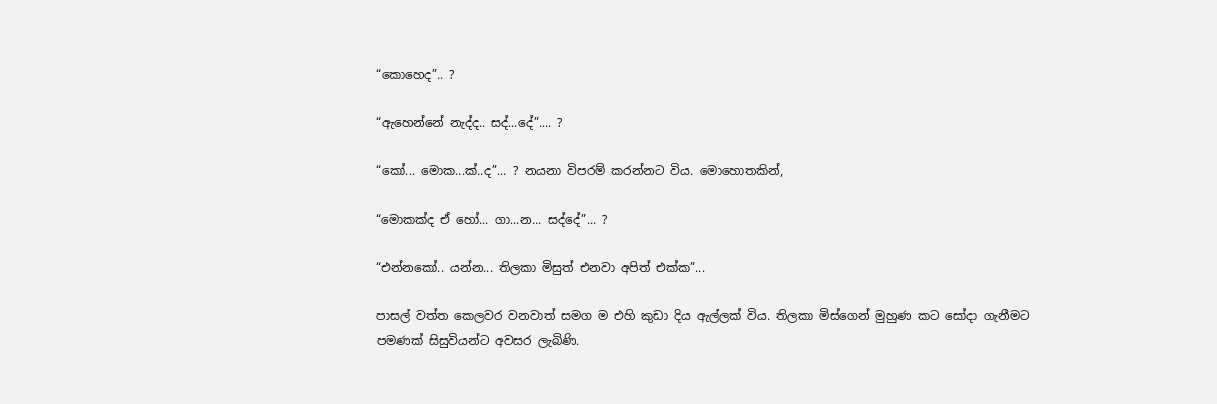“කොහෙද”.. ?

“ඇහෙන්නේ නැද්ද.. සද්...දේ”.... ?

“කෝ... මොක...ක්..ද”... ? නයනා විපරම් කරන්නට විය. මොහොතකින්,

“මොකක්ද ඒ හෝ... ගා...න... සද්දේ”... ?

“එන්නකෝ.. යන්න... තිලකා මිසුත් එනවා අපිත් එක්ක”...

පාසල් වත්ත කෙලවර වනවාත් සමග ම එහි කුඩා දිය ඇල්ලක් විය. තිලකා මිස්ගෙන් මුහුණ කට සෝදා ගැනීමට පමණක් සිසුවියන්ට අවසර ලැබිණි.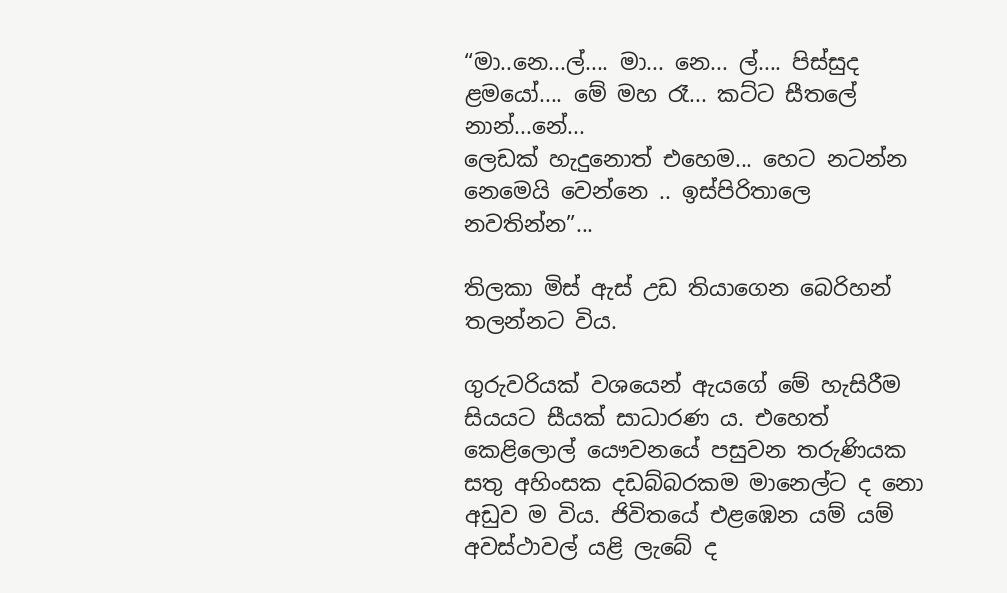“මා..නෙ...ල්.... මා... නෙ... ල්.... පිස්සුද ළමයෝ.... මේ මහ රෑ... කට්ට සීතලේ නාන්...නේ...
ලෙඩක් හැදුනොත් එහෙම... හෙට නටන්න නෙමෙයි වෙන්නෙ .. ඉස්පිරිතාලෙ නවතින්න”...

තිලකා මිස් ඇස් උඩ තියාගෙන බෙරිහන් තලන්නට විය.

ගුරුවරියක් වශයෙන් ඇයගේ මේ හැසිරීම සියයට සීයක් සාධාරණ ය. එහෙත් කෙළිලොල් යෞවනයේ පසුවන තරුණියක සතු අහිංසක දඩබ්බරකම මානෙල්ට ද නො අඩුව ම විය. ජිවිතයේ එළඹෙන යම් යම් අවස්ථාවල් යළි ලැබේ ද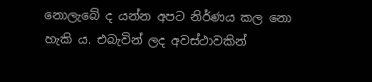නොලැබේ ද යන්න අපට නිර්ණය කල නො හැකි ය. එබැවින් ලද අවස්ථාවකින්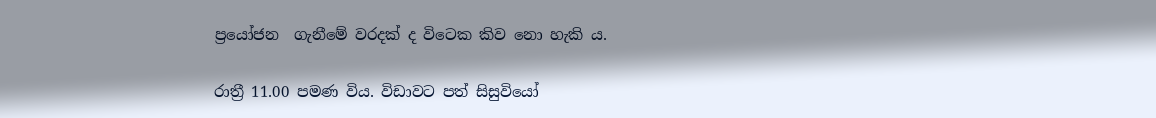ප්‍රයෝජන  ගැනීමේ වරදක් ද විටෙක කිව නො හැකි ය.

රාත්‍රී 11.00 පමණ විය. විඩාවට පත් සිසුවියෝ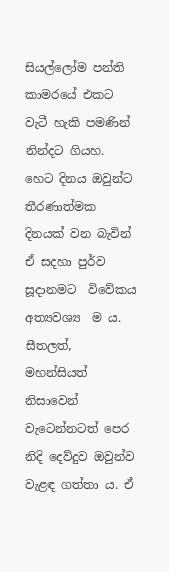සියල්ලෝම පන්ති කාමරයේ එකට වැටී හැකි පමණින් නින්දට ගියහ. හෙට දිනය ඔවුන්ට තීරණාත්මක දිනයක් වන බැවින් ඒ සදහා පුර්ව සූදානමට  විවේකය අත්‍යවශ්‍ය  ම ය. සීතලත්, මහන්සියත් නිසාවෙන් වැටෙන්නටත් පෙර නිදි දෙව්දුව ඔවුන්ව වැළඳ ගත්තා ය. ඒ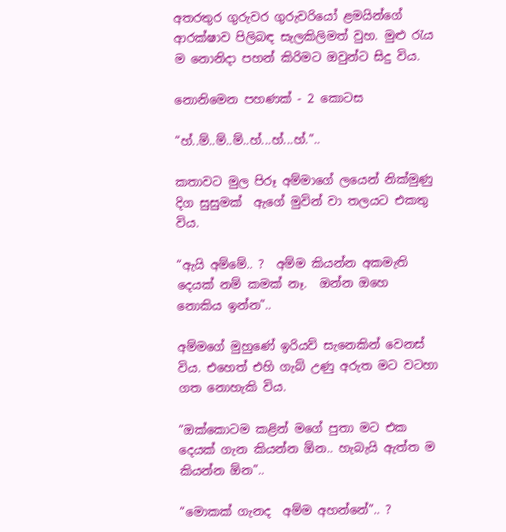අතරතුර ගුරුවර ගුරුවරියෝ ළමයින්ගේ ආරක්ෂාව පිලිබඳ සැලකිලිමත් වුහ. මුළු රැය ම නොනිදා පහන් කිරිමට ඔවුන්ට සිදු විය.

නොනිමෙන පහණක් - 2 කොටස

“හ්..ම්..ම්..ම්..හ්...හ්...හ්.”..

කතාවට මුල පිරූ අම්මාගේ ලයෙන් නික්මුණු  දිග සුසුමක්  ඇගේ මුවින් වා තලයට එකතු විය.

“ඇයි අම්මේ.. ?  අම්ම කියන්න අකමැති දෙයක් නම් කමක් නෑ.  ඔන්න ඔහෙ නොකිය ඉන්න”..

අම්මගේ මුහුණේ ඉරියව් සැනෙකින් වෙනස් විය. එහෙත් එහි ගැබ් උණු අරුත මට වටහා ගත නොහැකි විය.

“ඔක්කොටම කළින් මගේ පුතා මට එක දෙයක් ගැන කියන්න ඕන.. හැබැයි ඇත්ත ම කියන්න ඕන”..

“මොකක් ගැනද  අම්ම අහන්නේ”.. ?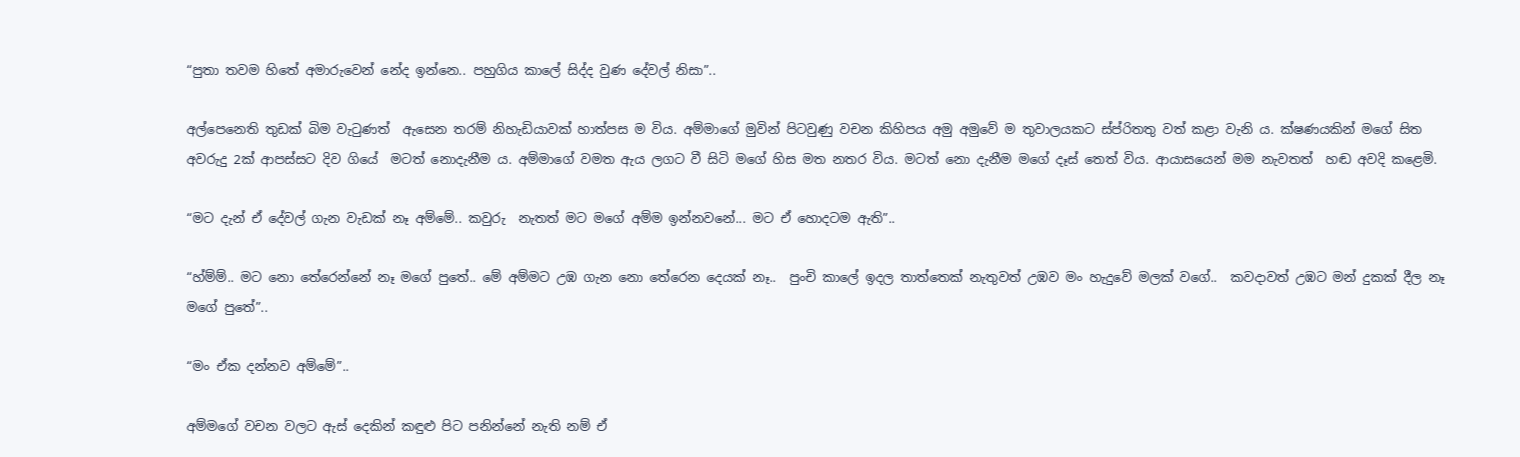“පුතා තවම හිතේ අමාරුවෙන් නේද ඉන්නෙ.. පහුගිය කාලේ සිද්ද වුණ දේවල් නිසා”..

අල්පෙනෙති තුඩක් බිම වැටුණත්  ඇසෙන තරම් නිහැඩියාවක් හාත්පස ම විය. අම්මාගේ මුවින් පිටවුණු වචන කිහිපය අමු අමුවේ ම තුවාලයකට ස්ප්රිතතු වත් කළා වැනි ය. ක්ෂණයකින් මගේ සිත අවරුදු 2ක් ආපස්සට දිව ගියේ  මටත් නොදැනීම ය. අම්මාගේ වමත ඇය ලගට වී සිටි මගේ හිස මත නතර විය. මටත් නො දැනීම මගේ දෑස් තෙත් විය. ආයාසයෙන් මම නැවතත්  හඬ අවදි කළෙමි.

“මට දැන් ඒ දේවල් ගැන වැඩක් නෑ අම්මේ.. කවුරු  නැතත් මට මගේ අම්ම ඉන්නවනේ... මට ඒ හොදටම ඇති”..

“හ්ම්ම්.. මට නො තේරෙන්නේ නෑ මගේ පුතේ.. මේ අම්මට උඹ ගැන නො තේරෙන දෙයක් නෑ..  පුංචි කාලේ ඉදල තාත්තෙක් නැතුවත් උඹව මං හැදුවේ මලක් වගේ..  කවදාවත් උඹට මන් දුකක් දීල නෑ මගේ පුතේ”..

“මං ඒක දන්නව අම්මේ”..

අම්මගේ වචන වලට ඇස් දෙකින් කඳුළු පිට පනින්නේ නැති නම් ඒ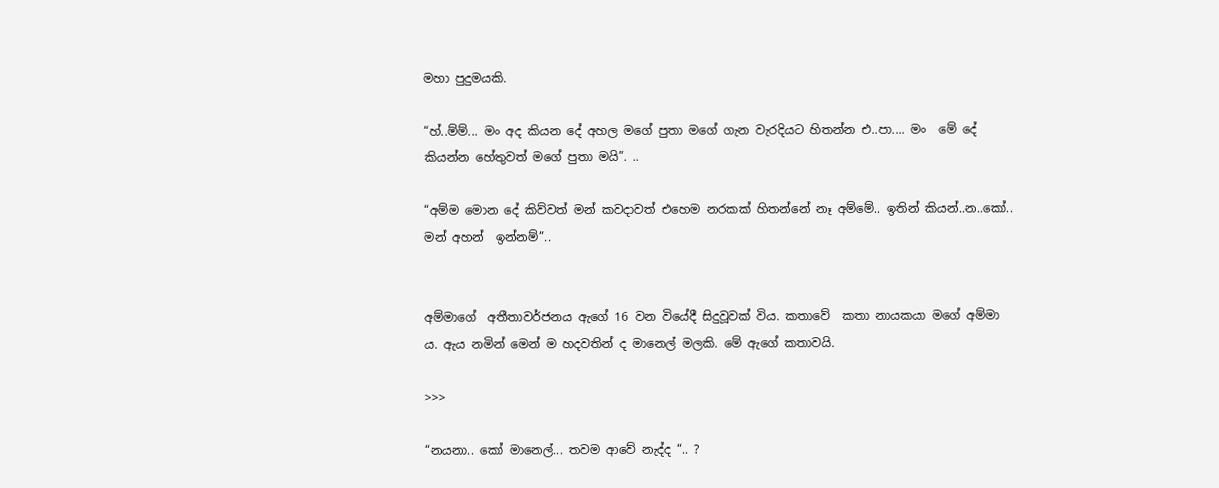මහා පුදුමයකි.

“හ්..ම්ම්... මං අද කියන දේ අහල මගේ පුතා මගේ ගැන වැරදියට හිතන්න එ..පා.... මං  මේ දේ කියන්න හේතුවත් මගේ පුතා මයි”. ..

“අම්ම මොන දේ කිව්වත් මන් කවදාවත් එහෙම නරකක් හිතන්නේ නෑ අම්මේ.. ඉතින් කියන්..න..කෝ.. මන් අහන්  ඉන්නම්”..


අම්මාගේ  අතීතාවර්ජනය ඇගේ 16 වන වියේදී සිදුවූවක් විය. කතාවේ  කතා නායකයා මගේ අම්මා ය. ඇය නමින් මෙන් ම හදවතින් ද මානෙල් මලකි. මේ ඇගේ කතාවයි.

>>>

“නයනා.. කෝ මානෙල්... තවම ආවේ නැද්ද “.. ?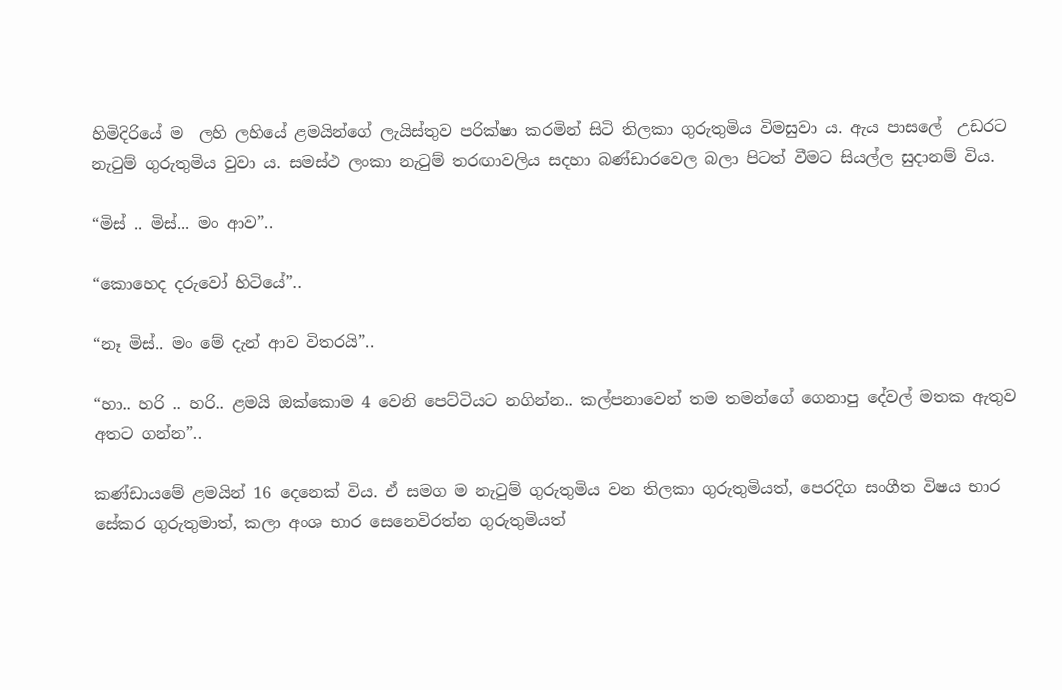හිමිදිරියේ ම  ලහි ලහියේ ළමයින්ගේ ලැයිස්තුව පරික්ෂා කරමින් සිටි තිලකා ගුරුතුමිය විමසුවා ය. ඇය පාසලේ  උඩරට නැටුම් ගුරුතුමිය වුවා ය. සමස්ථ ලංකා නැටුම් තරඟාවලිය සදහා බණ්ඩාරවෙල බලා පිටත් වීමට සියල්ල සුදානම් විය.

“මිස් .. මිස්... මං ආව”..

“කොහෙද දරුවෝ හිටියේ”..

“නෑ මිස්.. මං මේ දැන් ආව විතරයි”..

“හා.. හරි .. හරි.. ළමයි ඔක්කොම 4 වෙනි පෙට්ටියට නගින්න.. කල්පනාවෙන් තම තමන්ගේ ගෙනාපු දේවල් මතක ඇතුව අතට ගන්න”..

කණ්ඩායමේ ළමයින් 16 දෙනෙක් විය. ඒ සමග ම නැටුම් ගුරුතුමිය වන තිලකා ගුරුතුමියත්, පෙරදිග සංගීත විෂය භාර  සේකර ගුරුතුමාත්, කලා අංශ භාර සෙනෙවිරත්න ගුරුතුමියත්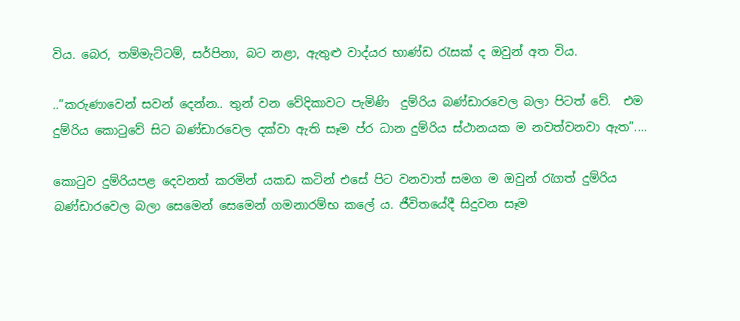විය. බෙර, තම්මැට්ටම්, සර්පිනා, බට නළා, ඇතුළු වාද්යර භාණ්ඩ රැසක් ද ඔවුන් අත විය.

..”කරුණාවෙන් සවන් දෙන්න.. තුන් වන වේදිකාවට පැමිණි  දුම්රිය බණ්ඩාරවෙල බලා පිටත් වේ.  එම දුම්රිය කොටුවේ සිට බණ්ඩාරවෙල දක්වා ඇති සෑම ප්ර ධාන දුම්රිය ස්ථානයක ම නවත්වනවා ඇත”....

කොටුව දුම්රියපළ දෙවනත් කරමින් යකඩ කටින් එසේ පිට වනවාත් සමග ම ඔවුන් රැගත් දුම්රිය  බණ්ඩාරවෙල බලා සෙමෙන් සෙමෙන් ගමනාරම්භ කලේ ය. ජීවිතයේදී සිදුවන සෑම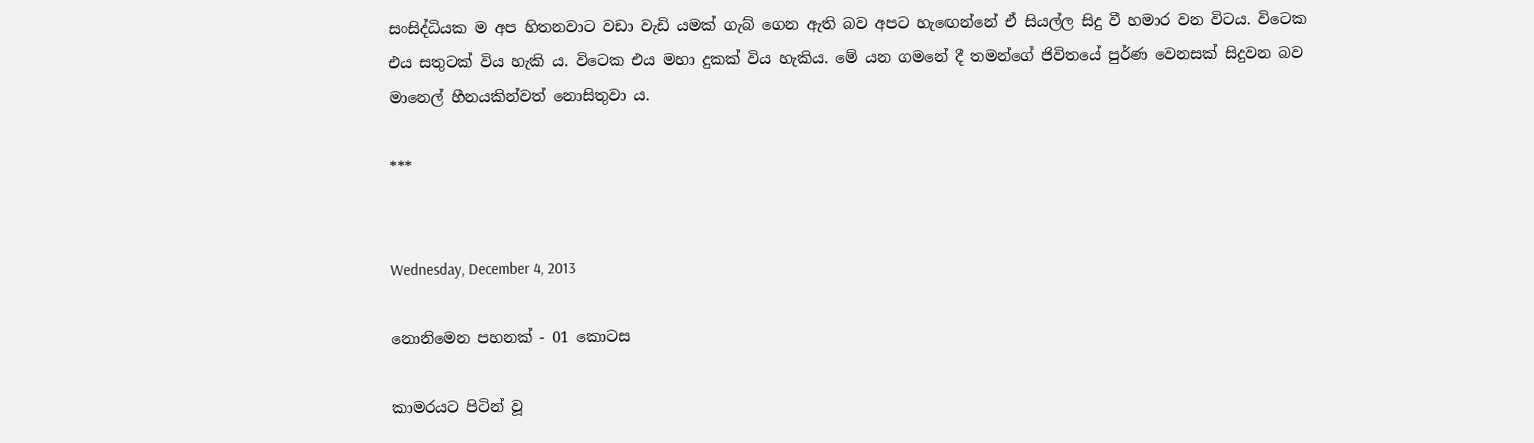සංසිද්ධියක ම අප හිතනවාට වඩා වැඩි යමක් ගැබ් ගෙන ඇති බව අපට හැඟෙන්නේ ඒ සියල්ල සිදු වී හමාර වන විටය. විටෙක එය සතුටක් විය හැකි ය. විටෙක එය මහා දුකක් විය හැකිය. මේ යන ගමනේ දී තමන්ගේ ජිවිතයේ පුර්ණ වෙනසක් සිදුවන බව මානෙල් හීනයකින්වත් නොසිතුවා ය.

***


Wednesday, December 4, 2013

නොනිමෙන පහනක් - 01 කොටස

කාමරයට පිටින් වූ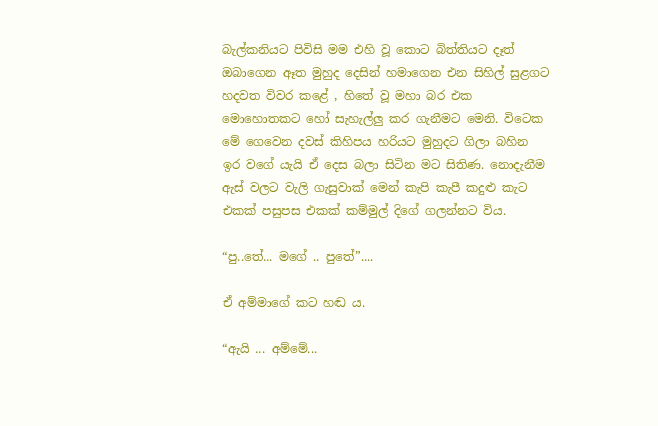බැල්කනියට පිවිසි මම එහි වූ කොට බිත්තියට දෑත් ඔබාගෙන ඈත මුහුද දෙසින් හමාගෙන එන සිහිල් සුළගට හදවත විවර කළේ , හිතේ වූ මහා බර එක මොහොතකට හෝ සැහැල්ලු කර ගැනීමට මෙනි. විටෙක මේ ගෙවෙන දවස් කිහිපය හරියට මුහුදට ගිලා බහින ඉර වගේ යැයි ඒ දෙස බලා සිටින මට සිතිණ. නොදැනීම ඇස් වලට වැලි ගැසුවාක් මෙන් කැපි කැපී කදුළු කැට එකක් පසුපස එකක් කම්මුල් දිගේ ගලන්නට විය.

“පු..තේ... මගේ .. පුතේ”....

ඒ අම්මාගේ කට හඬ ය.

“ඇයි ... අම්මේ...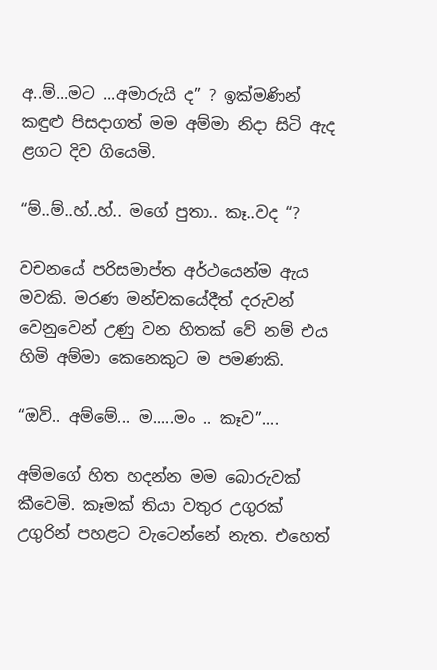අ..ම්...මට ...අමාරුයි ද” ? ඉක්මණින් කඳුළු පිසදාගත් මම අම්මා නිදා සිටි ඇද ළගට දිව ගියෙමි.

“ම්..ම්..හ්..හ්.. මගේ පුතා.. කෑ..වද “?

වචනයේ පරිසමාප්ත අර්ථයෙන්ම ඇය මවකි. මරණ මන්චකයේදීත් දරුවන් වෙනුවෙන් උණු වන හිතක් වේ නම් එය හිමි අම්මා කෙනෙකුට ම පමණකි.

“ඔව්.. අම්මේ... ම.....මං .. කෑව”....

අම්මගේ හිත හදන්න මම බොරුවක් කීවෙමි. කෑමක් තියා වතුර උගුරක් උගුරින් පහළට වැටෙන්නේ නැත. එහෙත්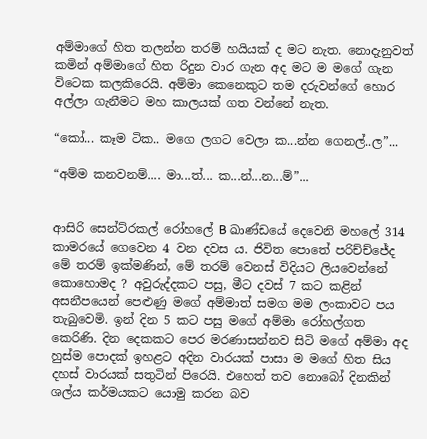අම්මාගේ හිත තලන්න තරම් හයියක් ද මට නැත. නොදැනුවත් කමින් අම්මාගේ හිත රිදුන වාර ගැන අද මට ම මගේ ගැන විටෙක කලකිරෙයි. අම්මා කෙනෙකුට තම දරුවන්ගේ හොර අල්ලා ගැනීමට මහ කාලයක් ගත වන්නේ නැත.

“කෝ... කෑම ටික.. මගෙ ලගට වෙලා ක...න්න ගෙනල්..ල”...

“අම්ම කනවනම්.... මා...ත්... ක...න්...න...ම්”...


ආසිරි සෙන්ට්රකල් රෝහලේ B ඛාණ්ඩයේ දෙවෙනි මහලේ 314 කාමරයේ ගෙවෙන 4 වන දවස ය. ජිවිත පොතේ පරිච්ච්ජේද මේ තරම් ඉක්මණින්, මේ තරම් වෙනස් විදියට ලියවෙන්නේ කොහොමද ? අවුරුද්දකට පසු, මීට දවස් 7 කට කළින් අසනීපයෙන් පෙළුණු මගේ අම්මාත් සමග මම ලංකාවට පය තැබුවෙමි. ඉන් දින 5 කට පසු මගේ අම්මා රෝහල්ගත කෙරිණි. දින දෙකකට පෙර මරණාසන්නව සිටි මගේ අම්මා අද හුස්ම පොදක් ඉහළට අදින වාරයක් පාසා ම මගේ හිත සිය දහස් වාරයක් සතුටින් පිරෙයි. එහෙත් තව නොබෝ දිනකින් ශල්ය කර්මයකට යොමු කරන බව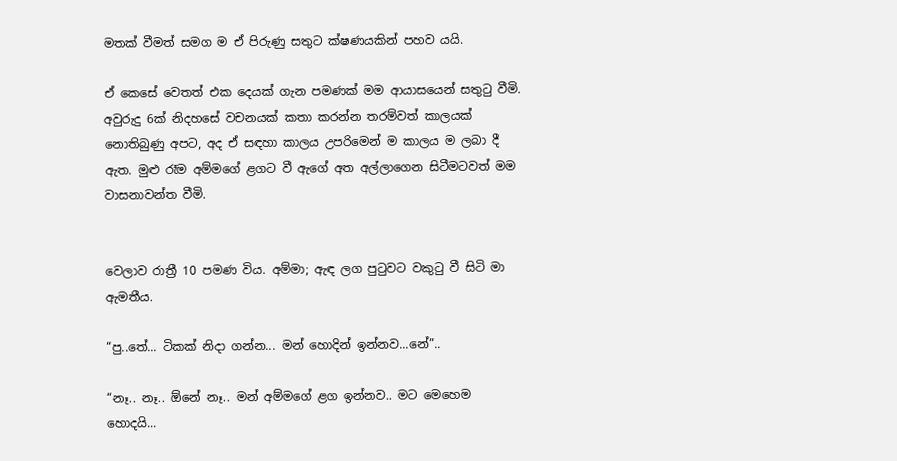මතක් වීමත් සමග ම ඒ පිරුණු සතුට ක්ෂණයකින් පහව යයි.

ඒ කෙසේ වෙතත් එක දෙයක් ගැන පමණක් මම ආයාසයෙන් සතුටු වීමි. අවුරුදු 6ක් නිදහසේ වචනයක් කතා කරන්න තරම්වත් කාලයක් නොතිබුණු අපට, අද ඒ සඳහා කාලය උපරිමෙන් ම කාලය ම ලබා දී ඇත. මුළු රෑම අම්මගේ ළගට වී ඇගේ අත අල්ලාගෙන සිටීමටවත් මම වාසනාවන්ත වීමි.


වෙලාව රාත්‍රී 10 පමණ විය. අම්මා; ඇඳ ලග පුටුවට වකුටු වී සිටි මා ඇමතීය.

“පු..තේ... ටිකක් නිදා ගන්න... මන් හොදින් ඉන්නව...නේ”..

“නෑ.. නෑ.. ඕනේ නෑ.. මන් අම්මගේ ළග ඉන්නව.. මට මෙහෙම හොදයි...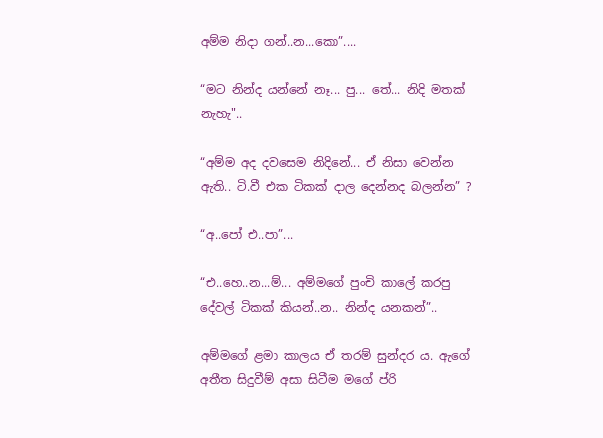අම්ම නිදා ගන්..න...කො”....

“මට නින්ද යන්නේ නෑ... පු... තේ... නිදි මතක් නැහැ"..

“අම්ම අද දවසෙම නිදිනේ... ඒ නිසා වෙන්න ඇති.. ටි.වී එක ටිකක් දාල දෙන්නද බලන්න” ?

“අ..පෝ එ..පා”...

“එ..හෙ..න...ම්... අම්මගේ පුංචි කාලේ කරපු දේවල් ටිකක් කියන්..න.. නින්ද යනකන්”..

අම්මගේ ළමා කාලය ඒ තරම් සුන්දර ය. ඇගේ අතීත සිදුවීම් අසා සිටීම මගේ ප්රි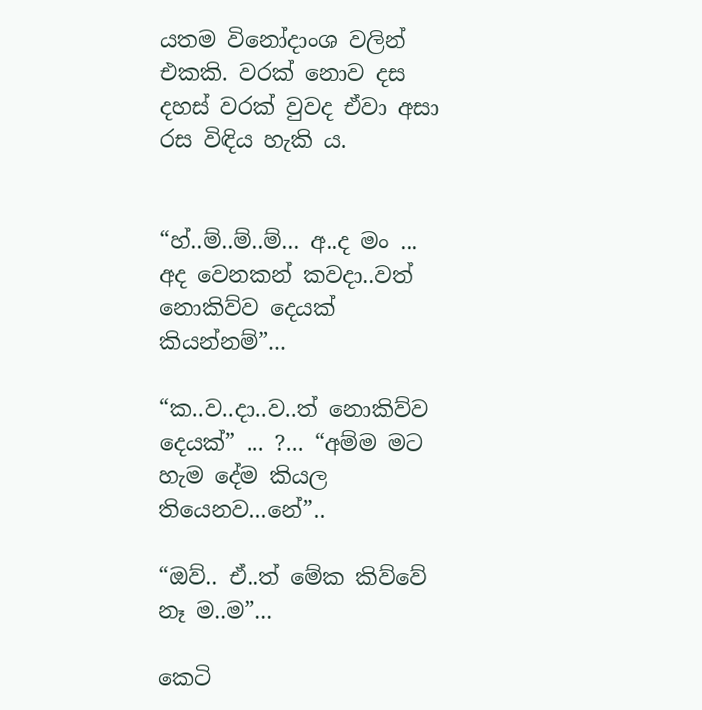යතම විනෝදාංශ වලින් එකකි. වරක් නොව දස දහස් වරක් වුවද ඒවා අසා රස විඳිය හැකි ය.


“හ්..ම්..ම්..ම්... අ..ද මං ... අද වෙනකන් කවදා..වත් නොකිව්ව දෙයක් කියන්නම්”...

“ක..ව..දා..ව..ත් නොකිව්ව දෙයක්” ... ?... “අම්ම මට හැම දේම කියල තියෙනව...නේ”..

“ඔව්.. ඒ..ත් මේක කිව්වේ නෑ ම..ම”...

කෙටි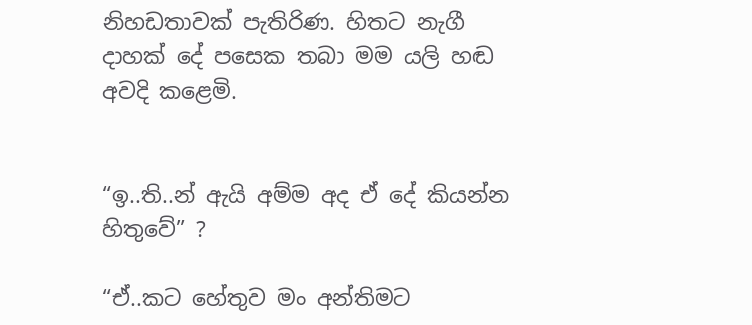නිහඩතාවක් පැතිරිණ. හිතට නැගී දාහක් දේ පසෙක තබා මම යලි හඬ අවදි කළෙමි.


“ඉ..ති..න් ඇයි අම්ම අද ඒ දේ කියන්න හිතුවේ” ?

“ඒ..කට හේතුව මං අන්තිමට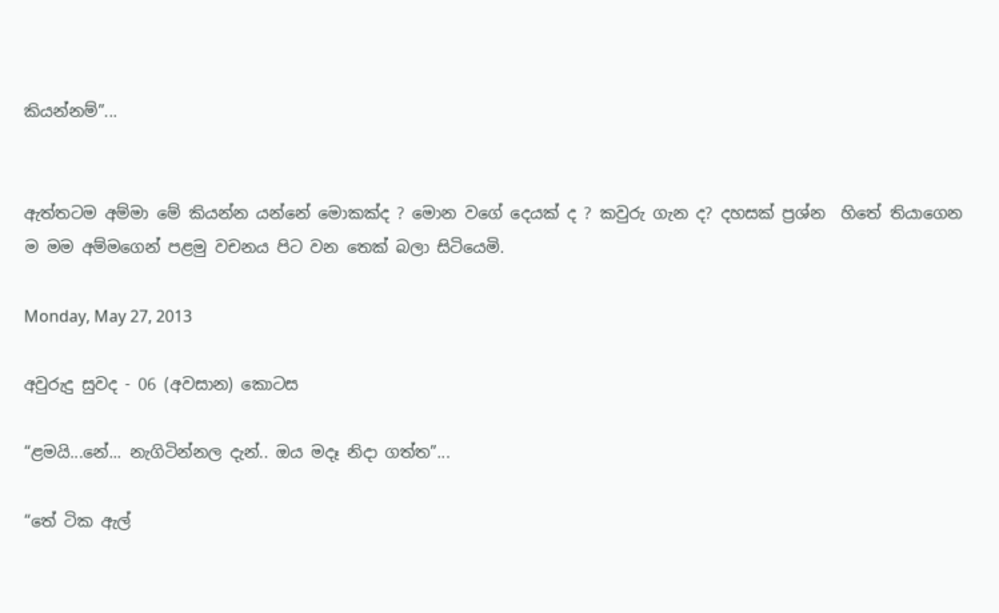කියන්නම්”...


ඇත්තටම අම්මා මේ කියන්න යන්නේ මොකක්ද ? මොන වගේ දෙයක් ද ? කවුරු ගැන ද? දහසක් ප්‍රශ්න  හිතේ තියාගෙන ම මම අම්මගෙන් පළමු වචනය පිට වන තෙක් බලා සිටියෙමි.

Monday, May 27, 2013

අවුරුදු සුවද - 06 (අවසාන) කොටස

“ළමයි...නේ... නැගිටින්නල දැන්.. ඔය මදෑ නිදා ගත්ත”...

“තේ ටික ඇල්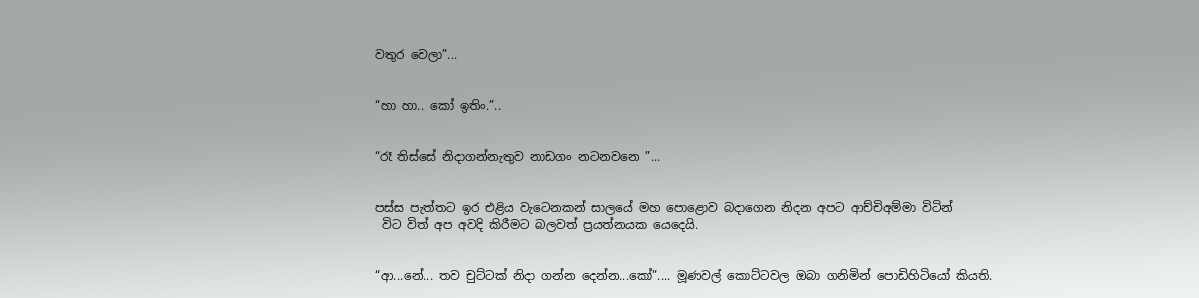වතුර වෙලා”...


“හා හා.. කෝ ඉතිං.”..


“රෑ තිස්සේ නිදාගන්නැතුව නාඩගං නටනවනෙ ”...


පස්ස පැත්තට ඉර එළිය වැටෙනකන් සාලයේ මහ පොළොව බදාගෙන නිදන අපට ආච්චිඅම්මා විටින්
 විට විත් අප අවදි කිරීමට බලවත් ප්‍රයත්නයක යෙදෙයි.


“ආ...නේ... තව චුට්ටක් නිදා ගන්න දෙන්න...කෝ”.... මූණවල් කොට්ටවල ඔබා ගනිමින් පොඩිහිටියෝ කියති.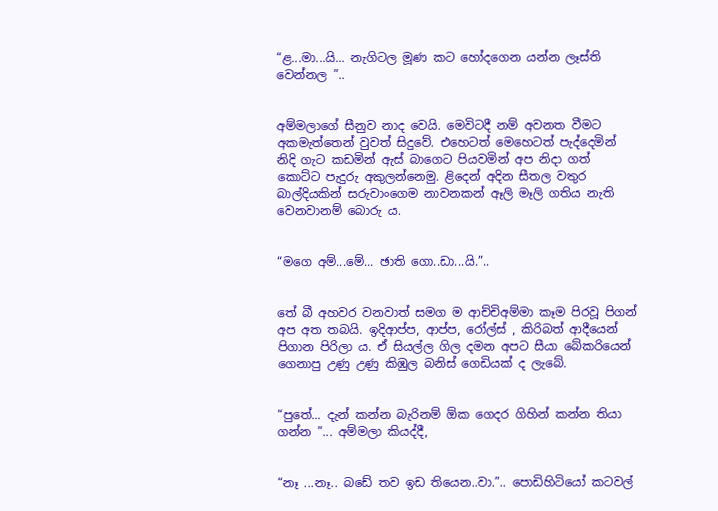“ළ...මා...යි... නැගිටල මූණ කට හෝදගෙන යන්න ලෑස්ති වෙන්නල ”..


අම්මලාගේ සීනුව නාද වෙයි. මෙවිටදී නම් අවනත වීමට අකමැත්තෙන් වුවත් සිදුවේ. එහෙටත් මෙහෙටත් පැද්දෙමින් නිදි ගැට කඩමින් ඇස් බාගෙට පියවමින් අප නිදා ගත් කොට්ට පැදුරු අකුලන්නෙමු. ළිදෙන් අදින සීතල වතුර බාල්දියකින් සරුවාංගෙම නාවනකන් ඈලි මෑලි ගතිය නැති වෙනවානම් බොරු ය.


“මගෙ අම්...මේ... ඡාති ගො..ඩා...යි.”..


තේ බී අහවර වනවාත් සමග ම ආච්චිඅම්මා කෑම පිරවූ පිගන් අප අත තබයි. ඉදිආප්ප, ආප්ප, රෝල්ස් , කිරිබත් ආදීයෙන් පිගාන පිරිලා ය. ඒ සියල්ල ගිල දමන අපට සීයා බේකරියෙන් ගෙනාපු උණු උණු කිඹුල බනිස් ගෙඩියක් ද ලැබේ.


“පුතේ... දැන් කන්න බැරිනම් ඕක ගෙදර ගිහින් කන්න තියා ගන්න ”... අම්මලා කියද්දී,


“නෑ ...නෑ.. බඩේ තව ඉඩ තියෙන..වා.”.. පොඩිහිටියෝ කටවල්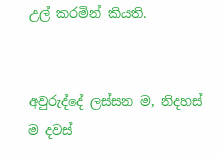උල් කරමින් කියති.


අවුරුද්දේ ලස්සන ම, නිදහස් ම දවස්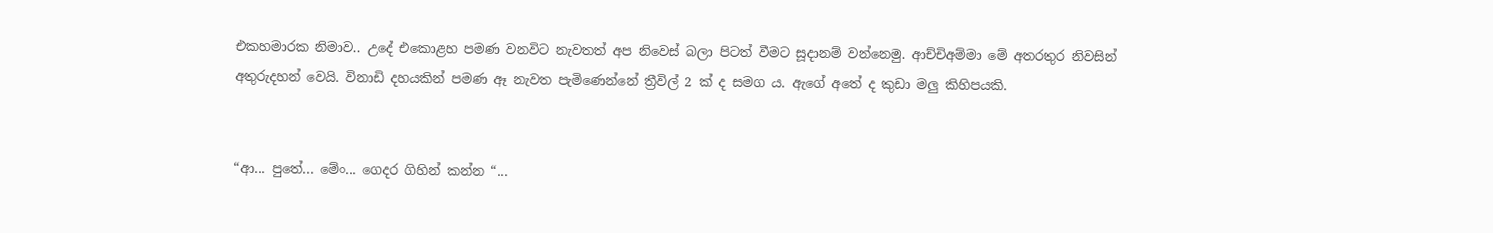එකහමාරක නිමාව.. උදේ එකොළහ පමණ වනවිට නැවතත් අප නිවෙස් බලා පිටත් වීමට සූදානම් වන්නෙමු. ආච්චිඅම්මා මේ අතරතුර නිවසින් අතුරුදහන් වෙයි. විනාඩි දහයකින් පමණ ඈ නැවත පැමිණෙන්නේ ත්‍රීවිල් 2 ක් ද සමග ය. ඇගේ අතේ ද කුඩා මලු කිහිපයකි.


“ආ... පුතේ... මේං... ගෙදර ගිහින් කන්න “...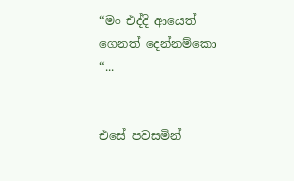“මං එද්දි ආයෙත් ගෙනත් දෙන්නම්කො “...


එසේ පවසමින්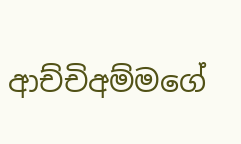ආච්චිඅම්මගේ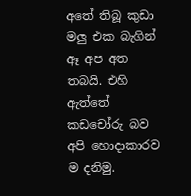අතේ තිබූ කුඩා මලු එක බැගින් ඈ අප අත තබයි. එහි ඇත්තේ කඩචෝරු බව අපි හොදාකාරව ම දනිමු.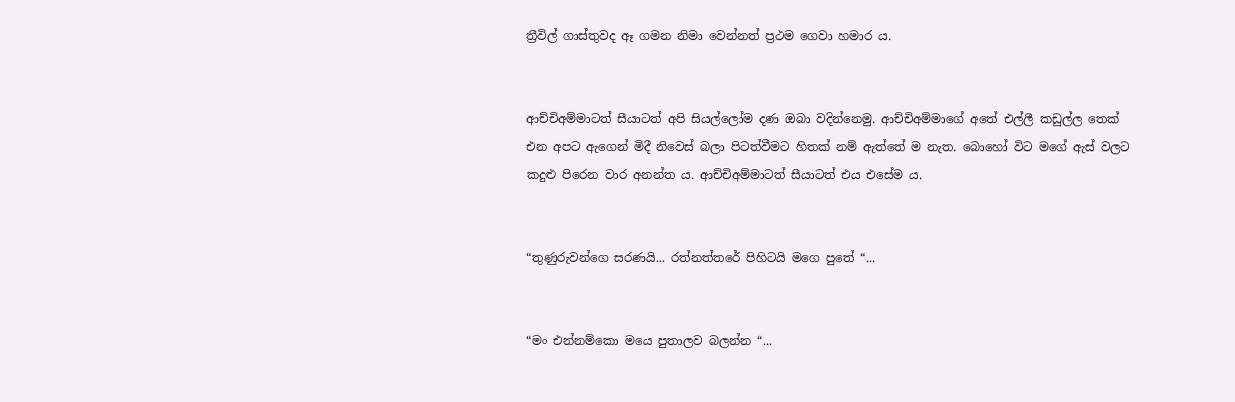ත්‍රීවිල් ගාස්තුවද ඈ ගමන නිමා වෙන්නත් ප්‍රථම ගෙවා හමාර ය.


ආච්චිඅම්මාටත් සීයාටත් අපි සියල්ලෝම දණ ඔබා වදින්නෙමු. ආච්චිඅම්මාගේ අතේ එල්ලී කඩුල්ල තෙක් එන අපට ඇගෙන් මිදී නිවෙස් බලා පිටත්වීමට හිතක් නම් ඇත්තේ ම නැත. බොහෝ විට මගේ ඇස් වලට කදුළු පිරෙන වාර අනන්ත ය. ආච්චිඅම්මාටත් සීයාටත් එය එසේම ය.


“තුණුරුවන්ගෙ සරණයි... රත්නත්තරේ පිහිටයි මගෙ පුතේ “...


“මං එන්නම්කො මයෙ පුතාලව බලන්න “...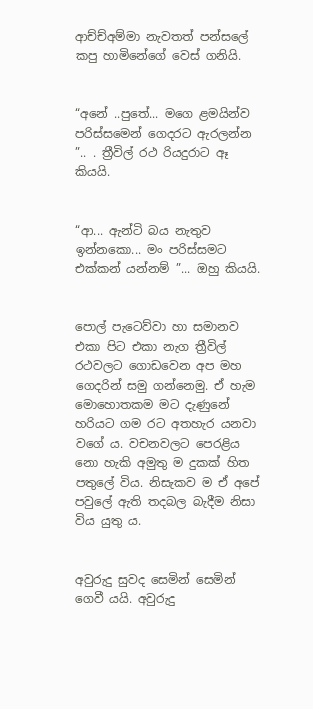ආච්ච්අම්මා නැවතත් පන්සලේ කපු හාමිනේගේ වෙස් ගනියි.


“අනේ ..පුතේ... මගෙ ළමයින්ව පරිස්සමෙන් ගෙදරට ඇරලන්න ”.. . ත්‍රීවිල් රථ රියදුරාට ඈ කියයි.


“ආ... ඇන්ටි බය නැතුව ඉන්නකො... මං පරිස්සමට එක්කන් යන්නම් ”... ඔහු කියයි.


පොල් පැටෙව්වා හා සමානව එකා පිට එකා නැග ත්‍රීවිල් රථවලට ගොඩවෙන අප මහ ගෙදරින් සමු ගන්නෙමු. ඒ හැම මොහොතකම මට දැණුනේ හරියට ගම රට අතහැර යනවා වගේ ය. වචනවලට පෙරළිය නො හැකි අමුතු ම දුකක් හිත පතුලේ විය. නිසැකව ම ඒ අපේ පවුලේ ඇති තදබල බැදීම නිසා විය යුතු ය.


අවුරුදු සුවද සෙමින් සෙමින් ගෙවී යයි. අවුරුදු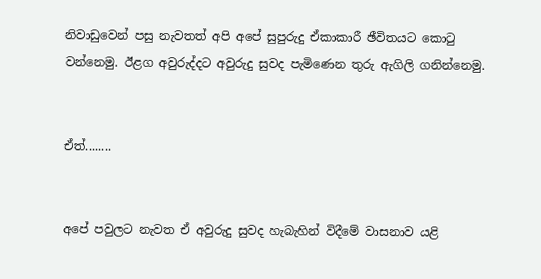නිවාඩුවෙන් පසු නැවතත් අපි අපේ සුපුරුදු ඒකාකාරී ඡීවිතයට කොටු වන්නෙමු. ඊළග අවුරුද්දට අවුරුදු සුවද පැමිණෙන තුරු ඇගිලි ගනින්නෙමු.


ඒත්........


අපේ පවුලට නැවත ඒ අවුරුදු සුවද හැබැහින් විදීමේ වාසනාව යළි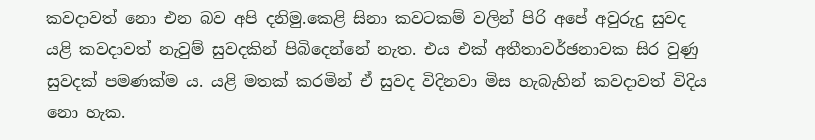කවදාවත් නො එන බව අපි දනිමු.කෙළි සිනා කවටකම් වලින් පිරි අපේ අවුරුදු සුවද යළි කවදාවත් නැවුම් සුවදකින් පිබිදෙන්නේ නැත. එය එක් අතීතාවර්ඡනාවක සිර වුණු සුවදක් පමණක්ම ය. යළි මතක් කරමින් ඒ සුවද විදිනවා මිස හැබැහින් කවදාවත් විදිය නො හැක.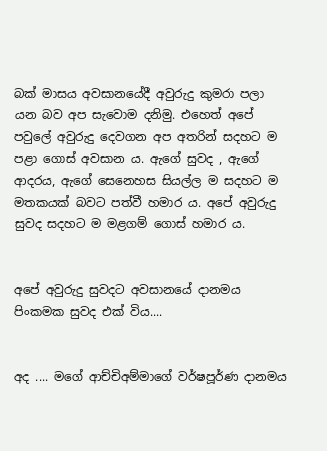බක් මාසය අවසානයේදී අවුරුදු කුමරා පලා යන බව අප සැවොම දනිමු. එහෙත් අපේ පවුලේ අවුරුදු දෙවගන අප අතරින් සදහට ම පළා ගොස් අවසාන ය. ඇගේ සුවද , ඇගේ ආදරය, ඇගේ සෙනෙහස සියල්ල ම සදහට ම මතකයක් බවට පත්වී හමාර ය. අපේ අවුරුදු සුවද සදහට ම මළගම් ගොස් හමාර ය.


අපේ අවුරුදු සුවදට අවසානයේ දානමය පිංකමක සුවද එක් විය....


අද .... මගේ ආච්චිඅම්මාගේ වර්ෂපූර්ණ දානමය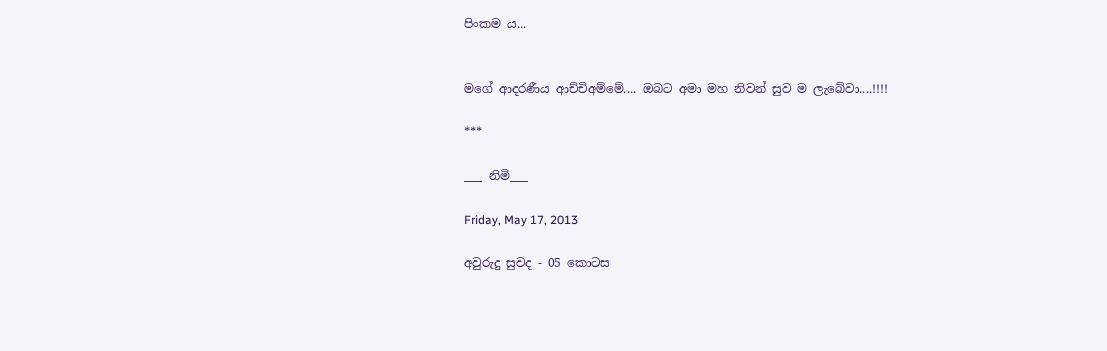පිංකම ය...


මගේ ආදරණීය ආච්චිඅම්මේ.... ඔබට අමා මහ නිවන් සුව ම ලැබේවා....!!!!

***

___ නිමි___

Friday, May 17, 2013

අවුරුදු සුවද - 05 කොටස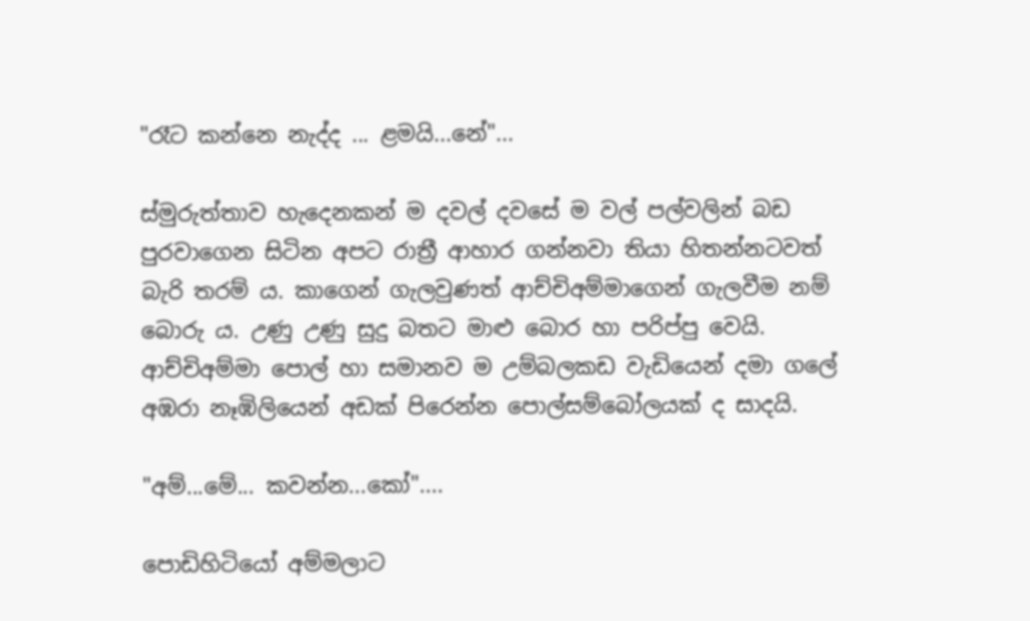"රෑට කන්නෙ නැද්ද ... ළමයි...නේ"...

ස්මුරුත්තාව හැදෙනකන් ම දවල් දවසේ ම වල් පල්වලින් බඩ පුරවාගෙන සිටින අපට රාත්‍රී ආහාර ගන්නවා තියා හිතන්නටවත් බැරි තරම් ය. කාගෙන් ගැලවුණත් ආච්චිඅම්මාගෙන් ගැලවීම නම් බොරු ය. උණු උණු සුදු බතට මාළු බොර හා පරිප්පු වෙයි. ආච්චිඅම්මා පොල් හා සමානව ම උම්බලකඩ වැඩියෙන් දමා ගලේ අඹරා නෑඹිලියෙන් අඩක් පිරෙන්න පොල්සම්බෝලයක් ද සාදයි.

"අම්...මේ... කවන්න...කෝ"....

පොඩිහිටියෝ අම්මලාට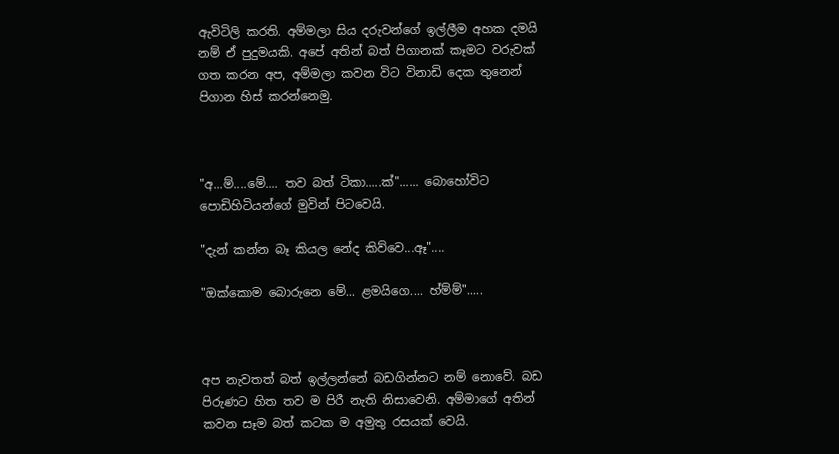ඇවිටිලි කරති. අම්මලා සිය දරුවන්ගේ ඉල්ලීම අහක දමයි නම් ඒ පුදුමයකි. අපේ අතින් බත් පිගානක් කෑමට වරුවක් ගත කරන අප, අම්මලා කවන විට විනාඩි දෙක තුනෙන් පිගාන හිස් කරන්නෙමු.



"අ...ම්....මේ.... තව බත් ටිකා.....ක්"...... බොහෝවිට පොඩිහිටියන්ගේ මුවින් පිටවෙයි.

"දැන් කන්න බෑ කියල නේද කිව්වෙ...ඈ"....

"ඔක්කොම බොරුනෙ මේ... ළමයිගෙ.... හ්ම්ම්".....



අප නැවතත් බත් ඉල්ලන්නේ බඩගින්නට නම් නොවේ. බඩ පිරුණට හිත තව ම පිරී නැති නිසාවෙනි. අම්මාගේ අතින් කවන සෑම බත් කටක ම අමුතු රසයක් වෙයි.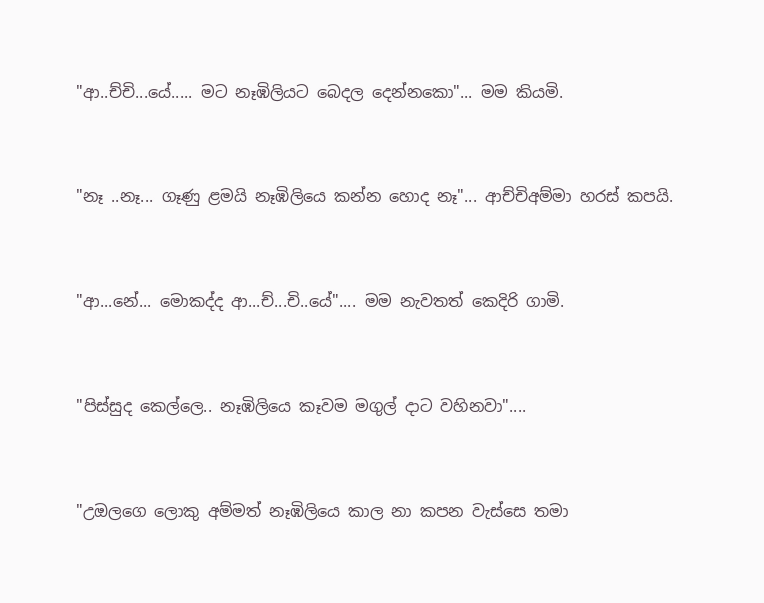"ආ..ච්චි...යේ..... මට නෑඹිලියට බෙදල දෙන්නකො"... මම කියමි.



"නෑ ..නෑ... ගෑණු ළමයි නෑඹිලියෙ කන්න හොද නෑ"... ආච්චිඅම්මා හරස් කපයි.



"ආ...නේ... මොකද්ද ආ...ච්...චි..යේ".... මම නැවතත් කෙදිරි ගාමි.



"පිස්සුද කෙල්ලෙ.. නෑඹිලියෙ කෑවම මගුල් දාට වහිනවා"....



"උඔලගෙ ලොකු අම්මත් නෑඹිලියෙ කාල නා කපන වැස්සෙ තමා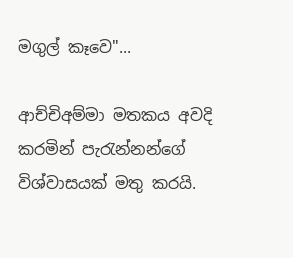මගුල් කෑවෙ"...

ආච්චිඅම්මා මතකය අවදි කරමින් පැරැන්නන්ගේ විශ්වාසයක් මතු කරයි.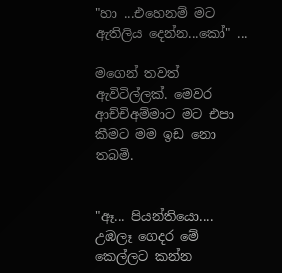"හා ...එහෙනම් මට ඇතිලිය දෙන්න...කෝ" ...

මගෙන් තවත් ඇවිටිල්ලක්. මෙවර ආච්චිඅම්මාට මට එපා කීමට මම ඉඩ නො තබමි.


"ඈ... පියන්තියො.... උඹලෑ ගෙදර මේ කෙල්ලට කන්න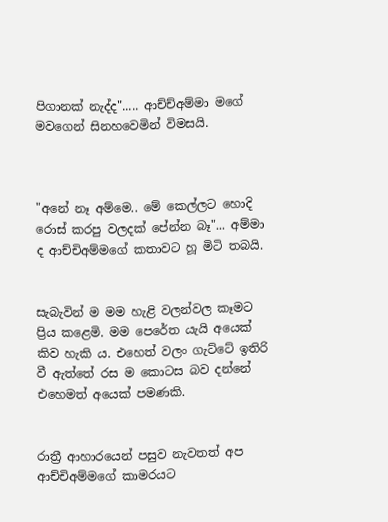පිගානක් නැද්ද"..... ආච්ච්අම්මා මගේ මවගෙන් සිනහවෙමින් විමසයි.



"අනේ නෑ අම්මෙ.. මේ කෙල්ලට හොදි රොස් කරපු වලදක් පේන්න බෑ"... අම්මා ද ආච්චිඅම්මගේ කතාවට හූ මිටි තබයි.


සැබැවින් ම මම හැළි වලන්වල කෑමට ප්‍රිය කළෙමි. මම පෙරේත යැයි අයෙක් කිව හැකි ය. එහෙත් වලං ගැට්ටේ ඉතිරි වී ඇත්තේ රස ම කොටස බව දන්නේ එහෙමත් අයෙක් පමණකි.


රාත්‍රී ආහාරයෙන් පසුව නැවතත් අප ආච්චිඅම්මගේ කාමරයට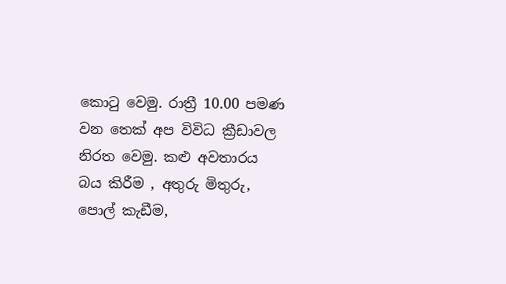කොටු වෙමු. රාත්‍රී 10.00 පමණ වන තෙක් අප විවිධ ක්‍රීඩාවල නිරත වෙමු. කළු අවතාරය බය කිරීම , අතුරු මිතුරු, පොල් කැඩීම,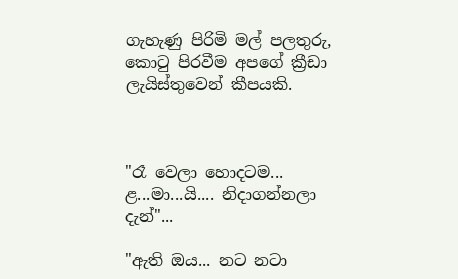ගැහැණු පිරිමි මල් පලතුරු, කොටු පිරවීම අපගේ ක්‍රීඩා ලැයිස්තුවෙන් කීපයකි.



"රෑ වෙලා හොදටම... ළ...මා...යි.... නිදාගන්නලා දැන්"...

"ඇති ඔය... නට නටා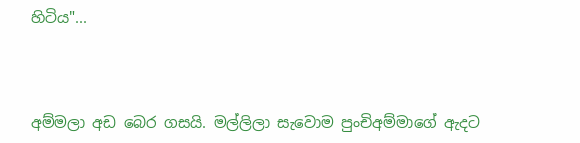හිටිය"...



අම්මලා අඩ බෙර ගසයි. මල්ලිලා සැවොම පුංචිඅම්මාගේ ඇදට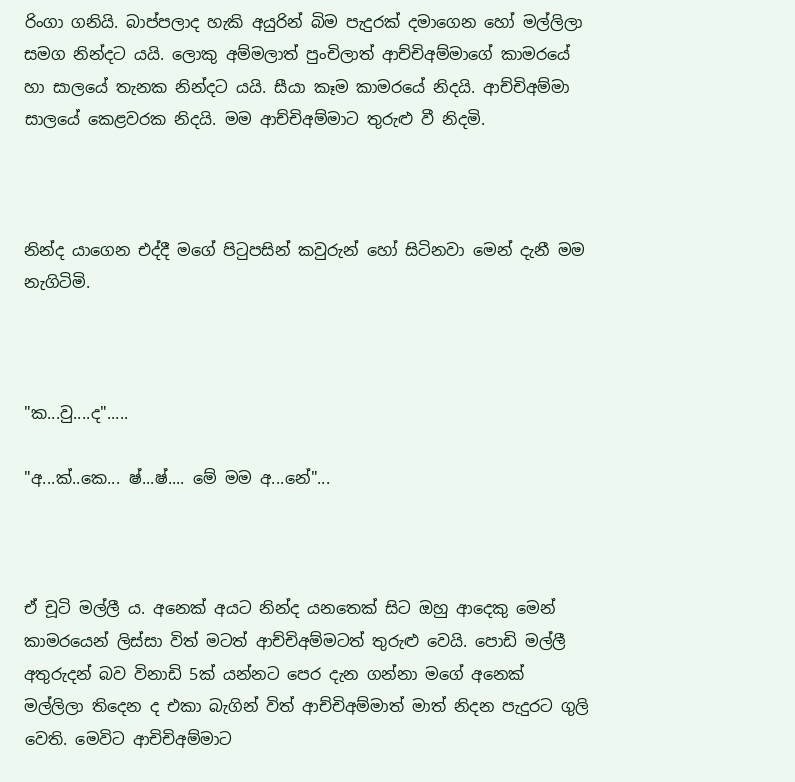රිංගා ගනියි. බාප්පලාද හැකි අයුරින් බිම පැදුරක් දමාගෙන හෝ මල්ලිලා සමග නින්දට යයි. ලොකු අම්මලාත් පුංචිලාත් ආච්චිඅම්මාගේ කාමරයේ හා සාලයේ තැනක නින්දට යයි. සීයා කෑම කාමරයේ නිදයි. ආච්චිඅම්මා සාලයේ කෙළවරක නිදයි. මම ආච්චිඅම්මාට තුරුළු වී නිදමි.



නින්ද යාගෙන එද්දී මගේ පිටුපසින් කවුරුන් හෝ සිටිනවා මෙන් දැනී මම නැගිටිමි.



"ක...වු....ද".....

"අ...ක්..කෙ... ෂ්...ෂ්.... මේ මම අ...නේ"...



ඒ චූටි මල්ලී ය. අනෙක් අයට නින්ද යනතෙක් සිට ඔහු ආදෙකු මෙන් කාමරයෙන් ලිස්සා විත් මටත් ආච්චිඅම්මටත් තුරුළු වෙයි. පොඩි මල්ලී අතුරුදන් බව විනාඩි 5ක් යන්නට පෙර දැන ගන්නා මගේ අනෙක් මල්ලිලා තිදෙන ද එකා බැගින් විත් ආච්චිඅම්මාත් මාත් නිදන පැදුරට ගුලි වෙති. මෙවිට ආචිචිඅම්මාට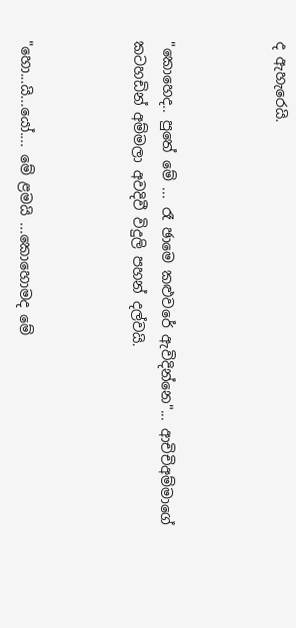ද ඇහැරෙයි.



"කොහෙද.. පුතේ මේ ... රෑ ඡාමෙ කළුවරේ ඇවිදින්නෙ"... ආචිචිඅම්මාගේ කටහඩින් අම්මලා අවදිවී විදුලි පහන් දල්වයි.



"හො...යි...යෝ.... මේ ළමයි ...කොහොමද මේ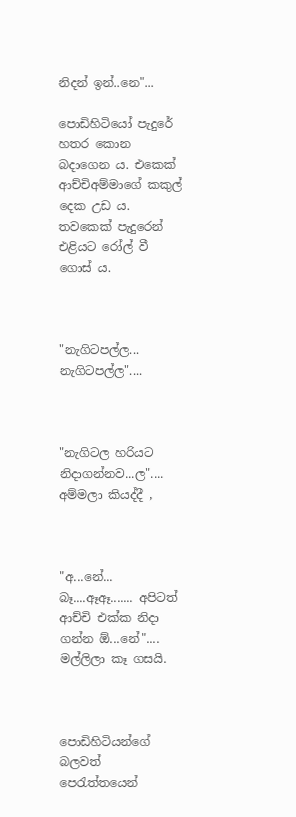නිදන් ඉන්..නෙ"...

පොඩිහිටියෝ පැදුරේ හතර කොන බදාගෙන ය. එකෙක් ආච්චිඅම්මාගේ කකුල් දෙක උඩ ය. තවකෙක් පැදුරෙන් එළියට රෝල් වී ගොස් ය.



"නැගිටපල්ල... නැගිටපල්ල"....



"නැගිටල හරියට නිදාගන්නව...ල".... අම්මලා කියද්දී ,



"අ...නේ... බෑ....ඈඈ....... අපිටත් ආච්චි එක්ක නිදා ගන්න ඕ...නේ".... මල්ලිලා කෑ ගසයි.



පොඩිහිටියන්ගේ බලවත් පෙරැත්තයෙන්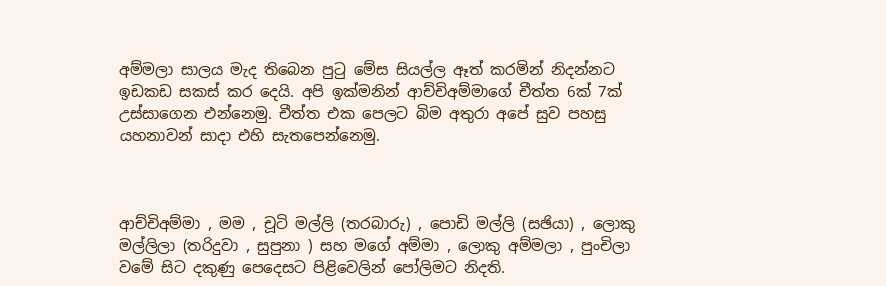අම්මලා සාලය මැද තිබෙන පුටු මේස සියල්ල ඈත් කරමින් නිදන්නට ඉඩකඩ සකස් කර දෙයි. අපි ඉක්මනින් ආච්චිඅම්මාගේ චීත්ත 6ක් 7ක් උස්සාගෙන එන්නෙමු. චීත්ත එක පෙලට බිම අතුරා අපේ සුව පහසු යහනාවන් සාදා එහි සැතපෙන්නෙමු.



ආච්චිඅම්මා , මම , චූටි මල්ලි (තරබාරු) , පොඩි මල්ලි (සඡියා) , ලොකු මල්ලිලා (තරිදුවා , සුපුනා ) සහ මගේ අම්මා , ලොකු අම්මලා , පුංචිලා වමේ සිට දකුණු පෙදෙසට පිළිවෙලින් පෝලිමට නිදති.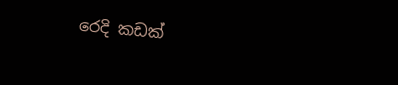රෙදි කඩක්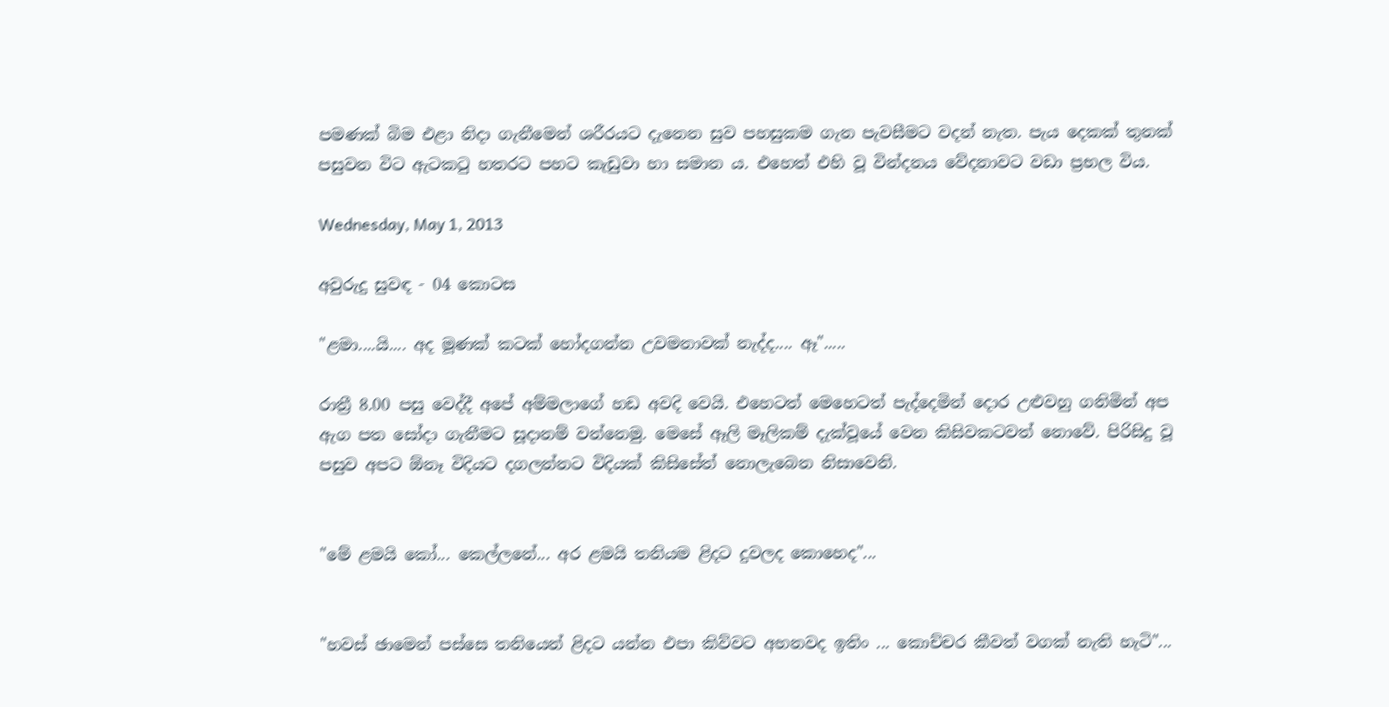පමණක් බිම එළා නිදා ගැනීමෙන් ශරීරයට දැනෙන සුව පහසුකම ගැන පැවසීමට වදන් නැත. පැය දෙකක් තුනක් පසුවන විට ඇටකටු හතරට පහට කැඩුවා හා සමාන ය. එහෙත් එහි වූ වින්දනය වේදනාවට වඩා ප්‍රභල විය.

Wednesday, May 1, 2013

අවුරුදු සුවඳ - 04 කොටස

"ළමා....යි.... අද මූණක් කටක් හෝදගන්න උවමනාවක් නැද්ද.... ඈ".....

රාත්‍රී 8.00 පසු වෙද්දී අපේ අම්මලාගේ හඩ අවදි වෙයි. එහෙටත් මෙහෙටත් පැද්දෙමින් දොර උළුවහු ගනිමින් අප ඇග පත සෝදා ගැනීමට සූදානම් වන්නෙමු. මෙසේ ඈලි මෑලිකම් දැක්වූයේ වෙන කිසිවකටවත් නොවේ. පිරිසිදු වූ පසුව අපට ඕනෑ විදියට දගලන්නට විදියක් කිසිසේත් නොලැබෙන නිසාවෙනි.


"මේ ළමයි කෝ... කෙල්ලනේ... අර ළමයි තනියම ළිදට දුවලද කොහෙද"...


"හවස් ඡාමෙන් පස්සෙ තනියෙන් ළිදට යන්න එපා කිව්වට අහනවද ඉතිං ... කොච්චර කීවත් වගක් නැති හැටි"...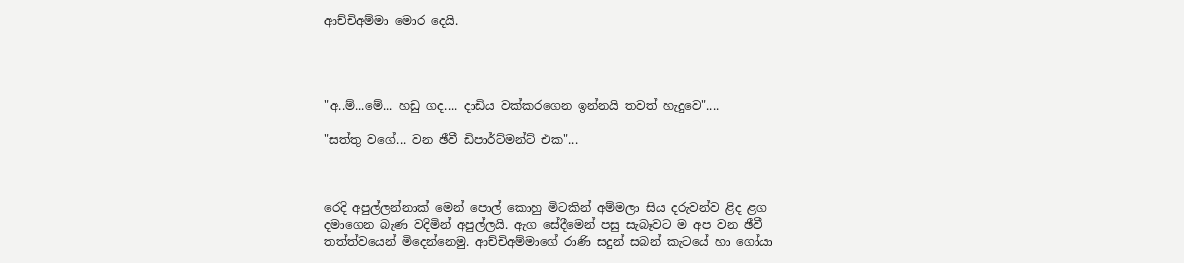ආච්චිඅම්මා මොර දෙයි.




"අ..ම්...මේ... හඩු ගද.... දාඩිය වක්කරගෙන ඉන්නයි තවත් හැදුවෙ"....

"සත්තු වගේ... වන ඡීවී ඩිපාර්ට්මන්ට් එක"...



රෙදි අපුල්ලන්නාක් මෙන් පොල් කොහු මිටකින් අම්මලා සිය දරුවන්ව ළිද ළග දමාගෙන බැණ වදිමින් අපුල්ලයි. ඇග සේදීමෙන් පසු සැබෑවට ම අප වන ඡීවී තත්ත්වයෙන් මිදෙන්නෙමු. ආච්චිඅම්මාගේ රාණි සදුන් සබන් කැටයේ හා ගෝයා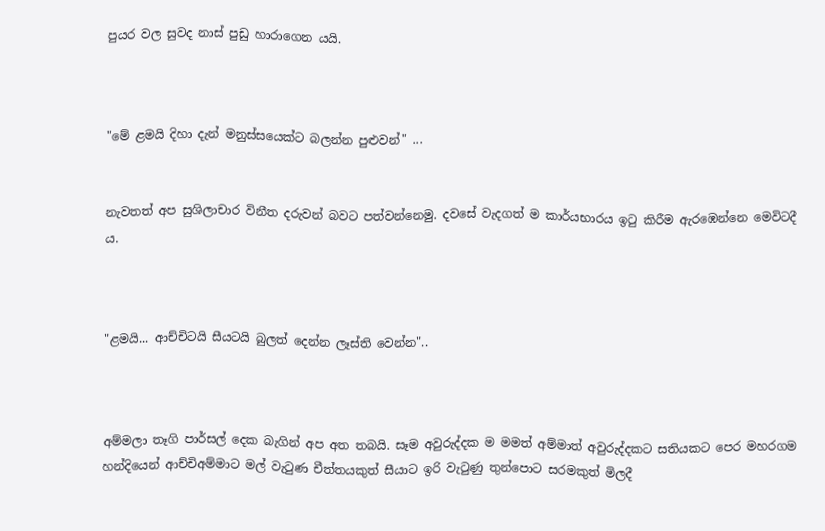පුයර වල සුවද නාස් පුඩු හාරාගෙන යයි.



"මේ ළමයි දිහා දැන් මනුස්සයෙක්ට බලන්න පුළුවන්" ...


නැවතත් අප සුශිලාචාර විනීත දරුවන් බවට පත්වන්නෙමු. දවසේ වැදගත් ම කාර්යභාරය ඉටු කිරීම ඇරඹෙන්නෙ මෙවිටදී ය.



"ළමයි... ආච්චිටයි සීයටයි බුලත් දෙන්න ලෑස්ති වෙන්න"..



අම්මලා තෑගි පාර්සල් දෙක බැගින් අප අත තබයි. සෑම අවුරුද්දක ම මමත් අම්මාත් අවුරුද්දකට සතියකට පෙර මහරගම හන්දියෙන් ආච්චිඅම්මාට මල් වැටුණ චීත්තයකුත් සීයාට ඉරි වැටුණු තුන්පොට සරමකුත් මිලදී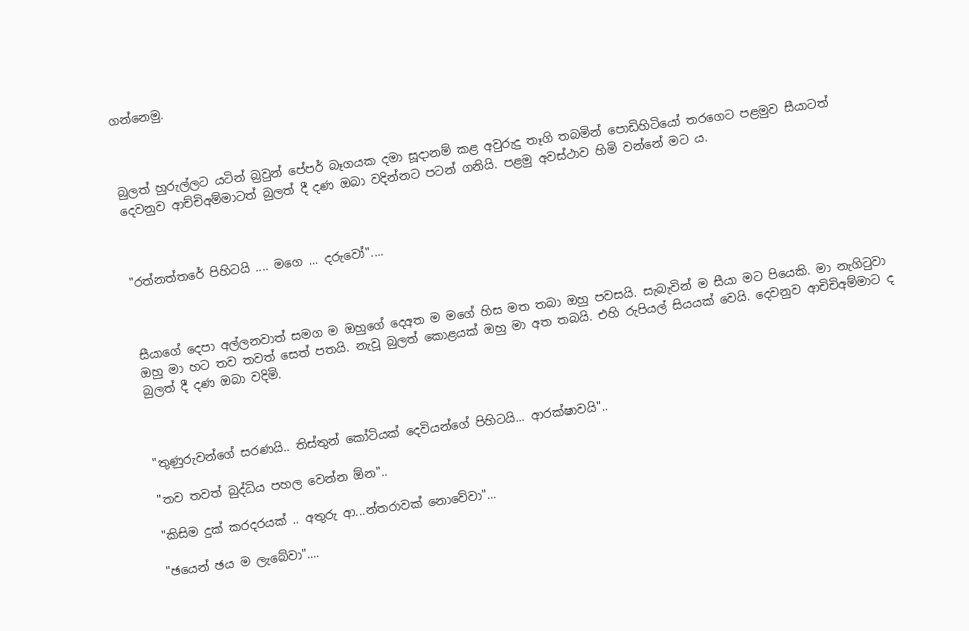ගන්නෙමු.



බුලත් හුරුල්ලට යටින් බ්‍රවුන් පේපර් බෑගයක දමා සූදානම් කළ අවුරුදු තෑගි තබමින් පොඩිහිටියෝ තරගෙට පළමුව සීයාටත් දෙවනුව ආච්චිඅම්මාටත් බුලත් දී දණ ඔබා වදින්නට පටන් ගනියි. පළමු අවස්ථාව හිමි වන්නේ මට ය.



"රත්නත්තරේ පිහිටයි .... මගෙ ... දරුවෝ"....



සීයාගේ දෙපා අල්ලනවාත් සමග ම ඔහුගේ දෙඅත ම මගේ හිස මත තබා ඔහු පවසයි. සැබැවින් ම සීයා මට පියෙකි. මා නැගිටුවා ඔහු මා හට තව තවත් සෙත් පතයි. නැවූ බුලත් කොළයක් ඔහු මා අත තබයි. එහි රුපියල් සියයක් වෙයි. දෙවනුව ආචිචිඅම්මාට ද බුලත් දී දණ ඔබා වදිමි.



"තුණුරුවන්ගේ සරණයි.. තිස්තුන් කෝටියක් දෙවියන්ගේ පිහිටයි... ආරක්ෂාවයි"..

"තව තවත් බුද්ධිය පහල වෙන්න ඕන"..

"කිසිම දුක් කරදරයක් .. අතුරු ආ...න්තරාවක් නොවේවා"...

"ඡයෙන් ඡය ම ලැබේවා"....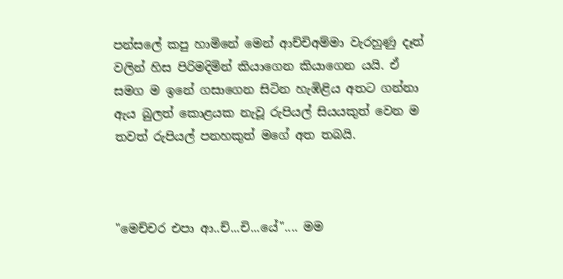පන්සලේ කපු හාමිනේ මෙන් ආච්චිඅම්මා වැරහුණු දෑත් වලින් හිස පිරිමදිමින් කියාගෙන කියාගෙන යයි. ඒ සමග ම ඉනේ ගසාගෙන සිටින හැඹිළිය අතට ගන්නා ඇය බුලත් කොළයක නැවූ රුපියල් සියයකුත් වෙන ම තවත් රුපියල් පනහකුත් මගේ අත තබයි.



"මෙච්චර එපා ආ..ච්...චි...යේ".... මම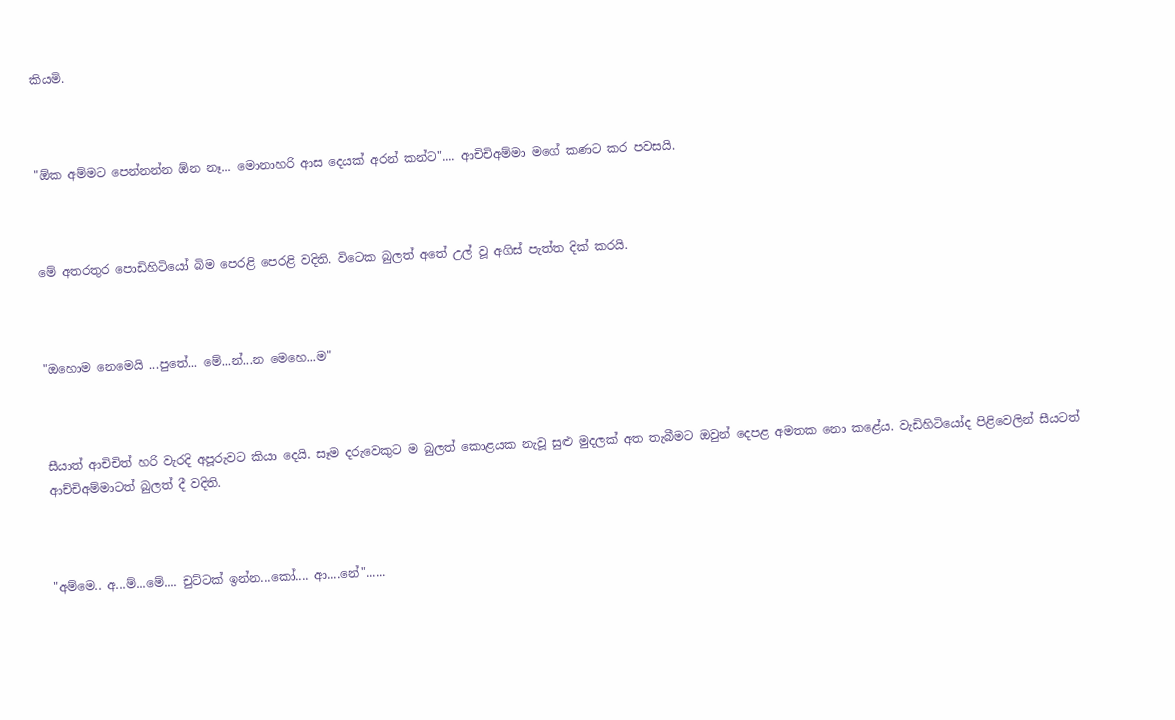කියමි.



"ඕක අම්මට පෙන්නන්න ඕන නෑ... මොනාහරි ආස දෙයක් අරන් කන්ට".... ආචිචිඅම්මා මගේ කණට කර පවසයි.



මේ අතරතුර පොඩිහිටියෝ බිම පෙරළි පෙරළි වදිති. විටෙක බුලත් අතේ උල් වූ අගිස් පැත්ත දික් කරයි.



"ඔහොම නෙමෙයි ...පුතේ... මේ...න්...න මෙහෙ...ම"



සීයාත් ආචිචිත් හරි වැරදි අපූරුවට කියා දෙයි. සෑම දරුවෙකුට ම බුලත් කොළයක නැවූ සුළු මුදලක් අත තැබීමට ඔවුන් දෙපළ අමතක නො කළේය. වැඩිහිටියෝද පිළිවෙලින් සීයටත් ආච්චිඅම්මාටත් බුලත් දී වදිති.



"අම්මෙ.. අ...ම්...මේ.... චුට්ටක් ඉන්න...කෝ.... ආ....නේ"......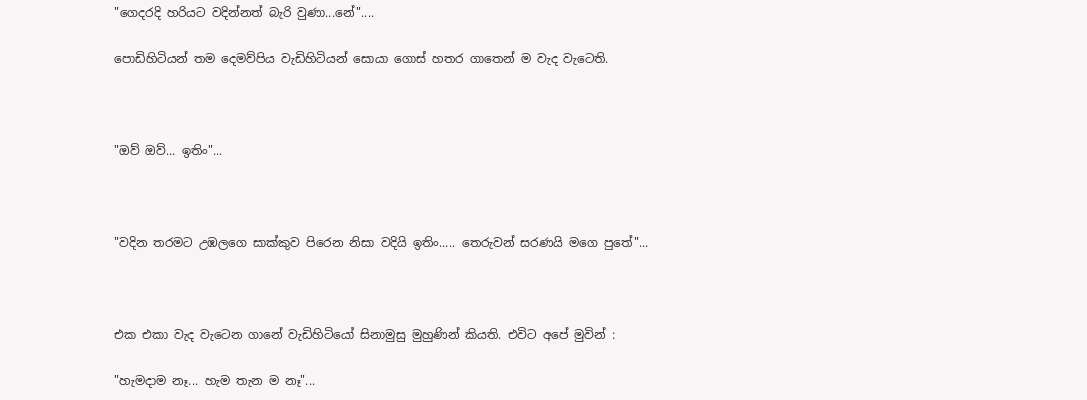"ගෙදරදි හරියට වදින්නත් බැරි වුණා...නේ"....

පොඩිහිටියන් තම දෙමව්පිය වැඩිහිටියන් සොයා ගොස් හතර ගාතෙන් ම වැද වැටෙති.



"ඔව් ඔව්... ඉතිං"...



"වදින තරමට උඹලගෙ සාක්කුව පිරෙන නිසා වදියි ඉතිං..... තෙරුවන් සරණයි මගෙ පුතේ"...



එක එකා වැද වැටෙන ගානේ වැඩිහිටියෝ සිනාමුසු මුහුණින් කියති. එවිට අපේ මුවින් :

"හැමදාම නෑ... හැම තැන ම නෑ"...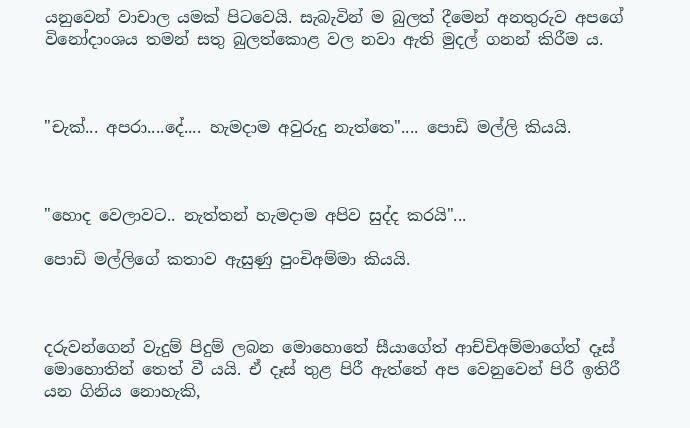යනුවෙන් වාචාල යමක් පිටවෙයි. සැබැවින් ම බුලත් දීමෙන් අනතුරුව අපගේ විනෝදාංශය තමන් සතු බුලත්කොළ වල නවා ඇති මුදල් ගනන් කිරීම ය.



"චැක්... අපරා....දේ.... හැමදාම අවුරුදු නැත්තෙ".... පොඩි මල්ලි කියයි.



"හොද වෙලාවට.. නැත්තන් හැමදාම අපිව සුද්ද කරයි"...

පොඩි මල්ලිගේ කතාව ඇසුණු පුංචිඅම්මා කියයි.



දරුවන්ගෙන් වැදුම් පිදුම් ලබන මොහොතේ සීයාගේත් ආච්චිඅම්මාගේත් දෑස් මොහොතින් තෙත් වී යයි. ඒ දෑස් තුළ පිරී ඇත්තේ අප වෙනුවෙන් පිරී ඉතිරී යන ගිනිය නොහැකි,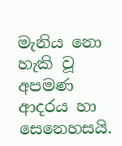මැනිය නො හැකි වූ අපමණ ආදරය හා සෙනෙහසයි.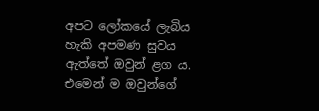අපට ලෝකයේ ලැබිය හැකි අපමණ සුවය ඇත්තේ ඔවුන් ළග ය. එමෙන් ම ඔවුන්ගේ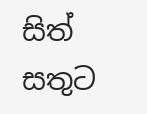සිත් සතුට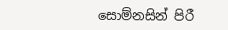සොම්නසින් පිරී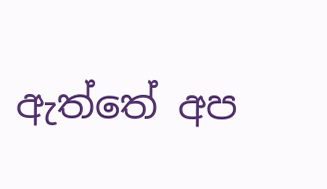ඇත්තේ අප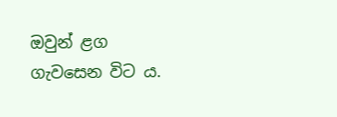ඔවුන් ළග ගැවසෙන විට ය.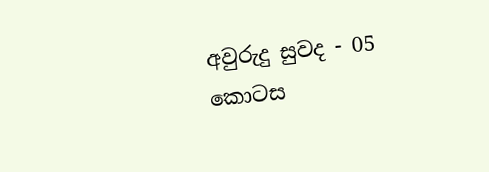අවුරුදු සුවද - 05 කොටස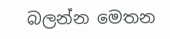බලන්න මෙතන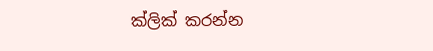ක්ලික් කරන්න